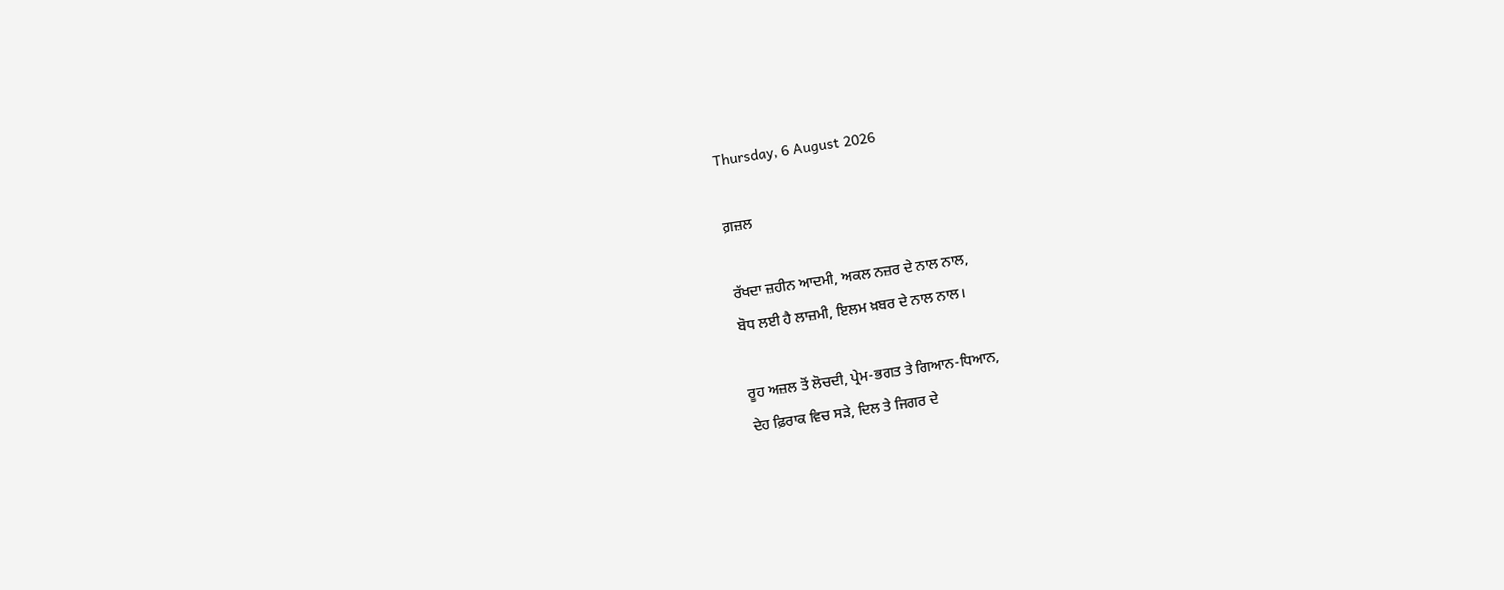Thursday, 6 August 2026

ਗ਼ਜ਼ਲ

ਰੱਖਦਾ ਜ਼ਹੀਨ ਆਦਮੀ, ਅਕਲ ਨਜ਼ਰ ਦੇ ਨਾਲ ਨਾਲ,
ਬੋਧ ਲਈ ਹੈ ਲਾਜ਼ਮੀ, ਇਲਮ ਖ਼ਬਰ ਦੇ ਨਾਲ ਨਾਲ।

ਰੂਹ ਅਜ਼ਲ ਤੋਂ ਲੋਚਦੀ, ਪ੍ਰੇਮ-ਭਗਤ ਤੇ ਗਿਆਨ-ਧਿਆਨ,
ਦੇਹ ਫ਼ਿਰਾਕ ਵਿਚ ਸੜੇ, ਦਿਲ ਤੇ ਜਿਗਰ ਦੇ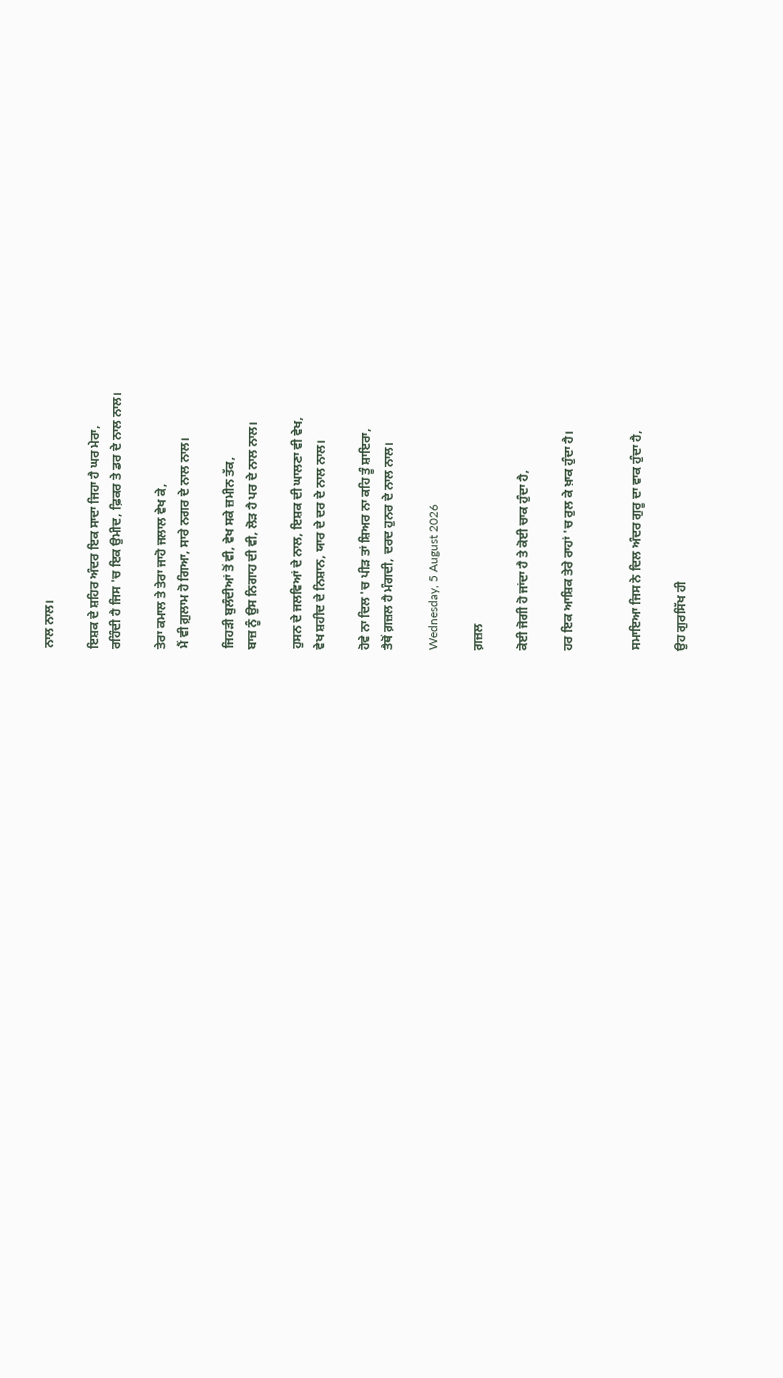ਨਾਲ ਨਾਲ।

ਇਸ਼ਕ ਦੇ ਸ਼ਹਿਰ ਅੰਦਰ ਇਕ ਸਾਦਾ ਜਿਹਾ ਹੈ ਘਰ ਮੇਰਾ,
ਰਹਿੰਦੀ ਹੈ ਜਿਸ 'ਚ ਇਕ ਉਮੀਦ, ਫ਼ਿਕਰ ਤੇ ਡਰ ਦੇ ਨਾਲ ਨਾਲ।

ਤੇਰਾ ਕਮਾਲ ਤੇ ਤੇਰਾ ਜਾਹੋ ਜਲਾਲ ਵੇਖ ਕੇ,
ਮੈਂ ਵੀ ਗ਼ੁਲਾਮ ਹੋ ਗਿਆ, ਸਾਰੇ ਨਗਰ ਦੇ ਨਾਲ ਨਾਲ।

ਜਿਹੜੀ ਬੁਲੰਦੀਆਂ ਤੋਂ ਵੀ, ਵੇਖ ਸਕੇ ਜ਼ਮੀਨ ਤੱਕ,
ਬਾਜ਼ ਨੂੰ ਉਸ ਨਿਗਾਹ ਦੀ ਵੀ, ਲੋੜ ਹੈ ਪਰ ਦੇ ਨਾਲ ਨਾਲ।

ਹੁਸਨ ਦੇ ਜਲਵਿਆਂ ਦੇ ਨਾਲ, ਇਸ਼ਕ ਦੀ ਘਾਲਣਾ ਵੀ ਵੇਖ,
ਵੇਖ ਸ਼ਹੀਦ ਦੇ ਨਿਸ਼ਾਨ, ਯਾਰ ਦੇ ਦਰ ਦੇ ਨਾਲ ਨਾਲ।

ਹੋਵੇ ਨਾ ਦਿਲ 'ਚ ਪੀੜ ਤਾਂ ਸ਼ਿਅਰ ਨਾ ਕਹਿ ਤੂੰ ਸ਼ਾਇਰਾ,
ਤੈਥੋਂ ਗ਼ਜ਼ਲ ਹੈ ਮੰਗਦੀ, ਦਰਦ ਹੁਨਰ ਦੇ ਨਾਲ ਨਾਲ।

Wednesday, 5 August 2026

ਗ਼ਜ਼ਲ

ਕੋਈ ਜੋਗੀ ਹੋ ਜਾਂਦਾ ਹੈ ਤੇ ਕੋਈ ਚਾਕ ਹੁੰਦਾ ਹੈ,

ਹਰ ਇਕ ਆਸ਼ਿਕ ਤੇਰੇ ਰਾਹਾਂ 'ਚ ਰੁਲ ਕੇ ਖ਼ਾਕ ਹੁੰਦਾ ਹੈ।


ਸਮਾਇਆ ਜਿਸ ਨੇ ਦਿਲ ਅੰਦਰ ਗੁਰੂ ਦਾ ਵਾਕ ਹੁੰਦਾ ਹੈ,

ਉਹ ਗੁਰਸਿੱਖ ਹੀ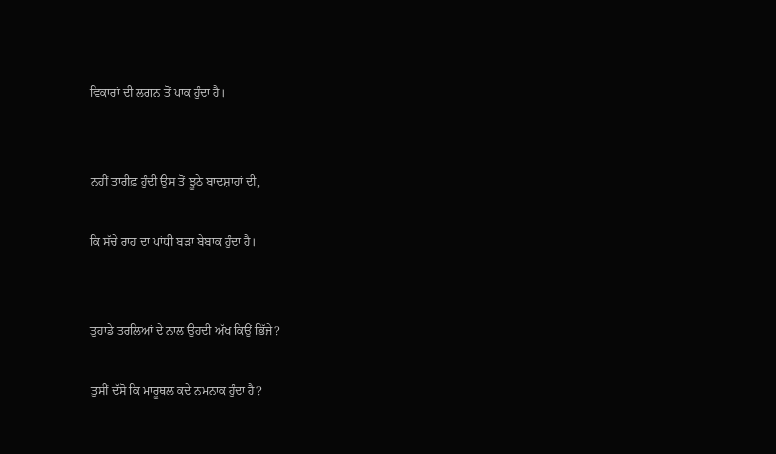ਵਿਕਾਰਾਂ ਦੀ ਲਗਨ ਤੋਂ ਪਾਕ ਹੁੰਦਾ ਹੈ।


ਨਹੀਂ ਤਾਰੀਫ਼ ਹੁੰਦੀ ਉਸ ਤੋਂ ਝੂਠੇ ਬਾਦਸ਼ਾਹਾਂ ਦੀ,

ਕਿ ਸੱਚੇ ਰਾਹ ਦਾ ਪਾਂਧੀ ਬੜਾ ਬੇਬਾਕ ਹੁੰਦਾ ਹੈ।


ਤੁਹਾਡੇ ਤਰਲਿਆਂ ਦੇ ਨਾਲ ਉਹਦੀ ਅੱਖ ਕਿਉਂ ਭਿੱਜੇ?

ਤੁਸੀਂ ਦੱਸੋ ਕਿ ਮਾਰੂਥਲ ਕਦੇ ਨਮਨਾਕ ਹੁੰਦਾ ਹੈ?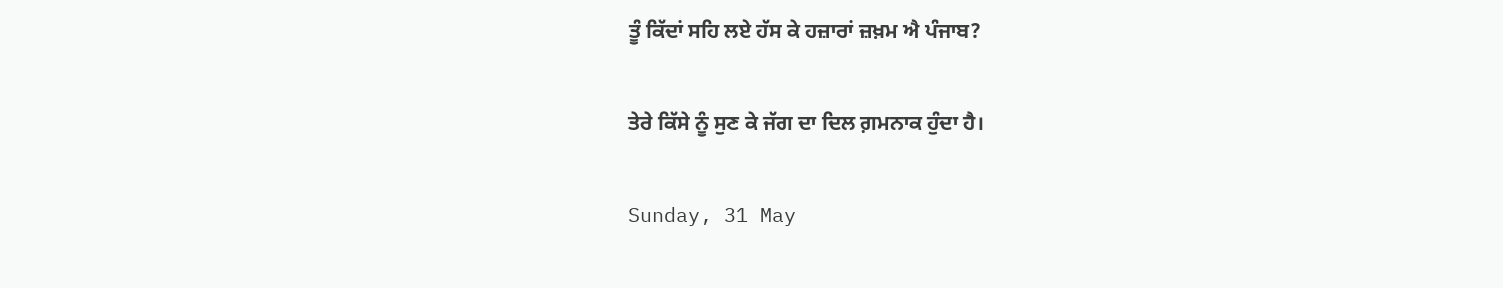ਤੂੰ ਕਿੱਦਾਂ ਸਹਿ ਲਏ ਹੱਸ ਕੇ ਹਜ਼ਾਰਾਂ ਜ਼ਖ਼ਮ ਐ ਪੰਜਾਬ?

ਤੇਰੇ ਕਿੱਸੇ ਨੂੰ ਸੁਣ ਕੇ ਜੱਗ ਦਾ ਦਿਲ ਗ਼ਮਨਾਕ ਹੁੰਦਾ ਹੈ।

Sunday, 31 May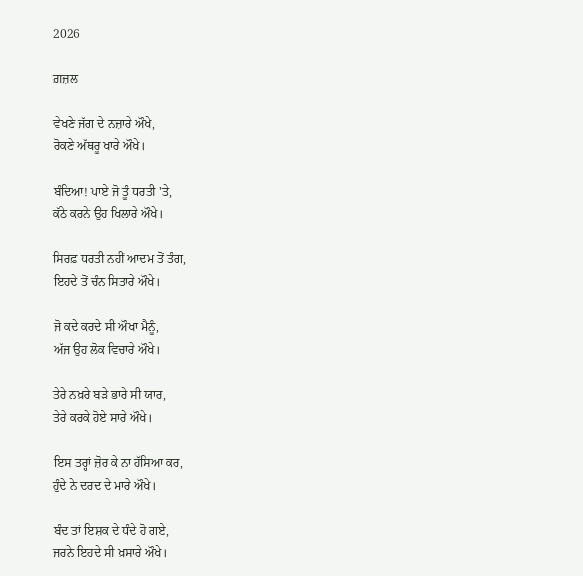2026

ਗ਼ਜ਼ਲ

ਵੇਖਣੇ ਜੱਗ ਦੇ ਨਜ਼ਾਰੇ ਔਖੇ,
ਰੋਕਣੇ ਅੱਥਰੂ ਖਾਰੇ ਔਖੇ।

ਬੰਦਿਆ! ਪਾਏ ਜੋ ਤੂੰ ਧਰਤੀ 'ਤੇ,
ਕੱਠੇ ਕਰਨੇ ਉਹ ਖਿਲਾਰੇ ਔਖੇ।

ਸਿਰਫ਼ ਧਰਤੀ ਨਹੀਂ ਆਦਮ ਤੋਂ ਤੰਗ,
ਇਹਦੇ ਤੋਂ ਚੰਨ ਸਿਤਾਰੇ ਔਖੇ।

ਜੋ ਕਦੇ ਕਰਦੇ ਸੀ ਔਖਾ ਮੈਨੂੰ,
ਅੱਜ ਉਹ ਲੋਕ ਵਿਚਾਰੇ ਔਖੇ।

ਤੇਰੇ ਨਖ਼ਰੇ ਬੜੇ ਭਾਰੇ ਸੀ ਯਾਰ,
ਤੇਰੇ ਕਰਕੇ ਹੋਏ ਸਾਰੇ ਔਖੇ।

ਇਸ ਤਰ੍ਹਾਂ ਜ਼ੋਰ ਕੇ ਨਾ ਹੱਸਿਆ ਕਰ,
ਹੁੰਦੇ ਨੇ ਦਰਦ ਦੇ ਮਾਰੇ ਔਖੇ।

ਬੰਦ ਤਾਂ ਇਸ਼ਕ ਦੇ ਧੰਦੇ ਹੋ ਗਏ,
ਜਰਨੇ ਇਹਦੇ ਸੀ ਖ਼ਸਾਰੇ ਔਖੇ।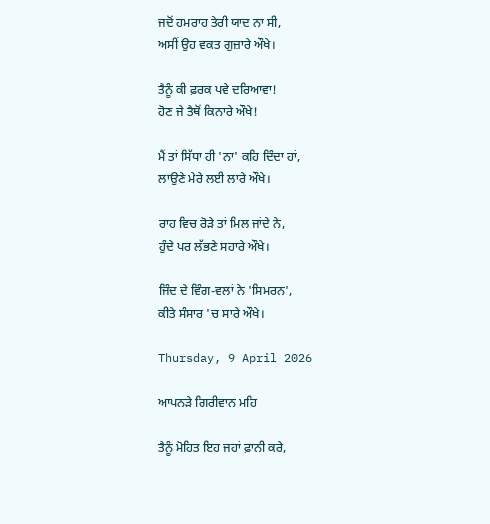ਜਦੋਂ ਹਮਰਾਹ ਤੇਰੀ ਯਾਦ ਨਾ ਸੀ,
ਅਸੀਂ ਉਹ ਵਕਤ ਗੁਜ਼ਾਰੇ ਔਖੇ।

ਤੈਨੂੰ ਕੀ ਫ਼ਰਕ ਪਵੇ ਦਰਿਆਵਾ!
ਹੋਣ ਜੇ ਤੈਥੋਂ ਕਿਨਾਰੇ ਔਖੇ!

ਮੈਂ ਤਾਂ ਸਿੱਧਾ ਹੀ 'ਨਾ' ਕਹਿ ਦਿੰਦਾ ਹਾਂ,
ਲਾਉਣੇ ਮੇਰੇ ਲਈ ਲਾਰੇ ਔਖੇ।

ਰਾਹ ਵਿਚ ਰੋੜੇ ਤਾਂ ਮਿਲ ਜਾਂਦੇ ਨੇ,
ਹੁੰਦੇ ਪਰ ਲੱਭਣੇ ਸਹਾਰੇ ਔਖੇ।

ਜਿੰਦ ਦੇ ਵਿੰਗ-ਵਲਾਂ ਨੇ 'ਸਿਮਰਨ',
ਕੀਤੇ ਸੰਸਾਰ 'ਚ ਸਾਰੇ ਔਖੇ।

Thursday, 9 April 2026

ਆਪਨੜੇ ਗਿਰੀਵਾਨ ਮਹਿ

ਤੈਨੂੰ ਮੋਹਿਤ ਇਹ ਜਹਾਂ ਫ਼ਾਨੀ ਕਰੇ,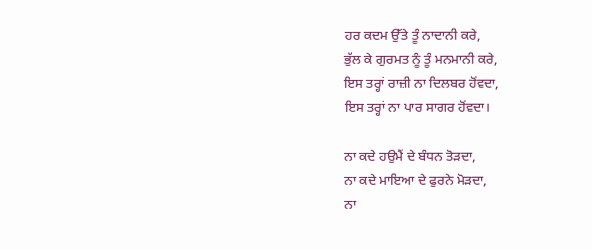ਹਰ ਕਦਮ ਉੱਤੇ ਤੂੰ ਨਾਦਾਨੀ ਕਰੇ,
ਭੁੱਲ ਕੇ ਗੁਰਮਤ ਨੂੰ ਤੂੰ ਮਨਮਾਨੀ ਕਰੇ,
ਇਸ ਤਰ੍ਹਾਂ ਰਾਜ਼ੀ ਨਾ ਦਿਲਬਰ ਹੋਂਵਦਾ,
ਇਸ ਤਰ੍ਹਾਂ ਨਾ ਪਾਰ ਸਾਗਰ ਹੋਂਵਦਾ।

ਨਾ ਕਦੇ ਹਉਮੈਂ ਦੇ ਬੰਧਨ ਤੋੜਦਾ,
ਨਾ ਕਦੇ ਮਾਇਆ ਦੇ ਫੁਰਨੇ ਮੋੜਦਾ,
ਨਾ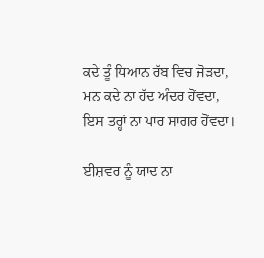ਕਦੇ ਤੂੰ ਧਿਆਨ ਰੱਬ ਵਿਚ ਜੋੜਦਾ,
ਮਨ ਕਦੇ ਨਾ ਹੱਦ ਅੰਦਰ ਹੋਂਵਦਾ,
ਇਸ ਤਰ੍ਹਾਂ ਨਾ ਪਾਰ ਸਾਗਰ ਹੋਂਵਦਾ।

ਈਸ਼ਵਰ ਨੂੰ ਯਾਦ ਨਾ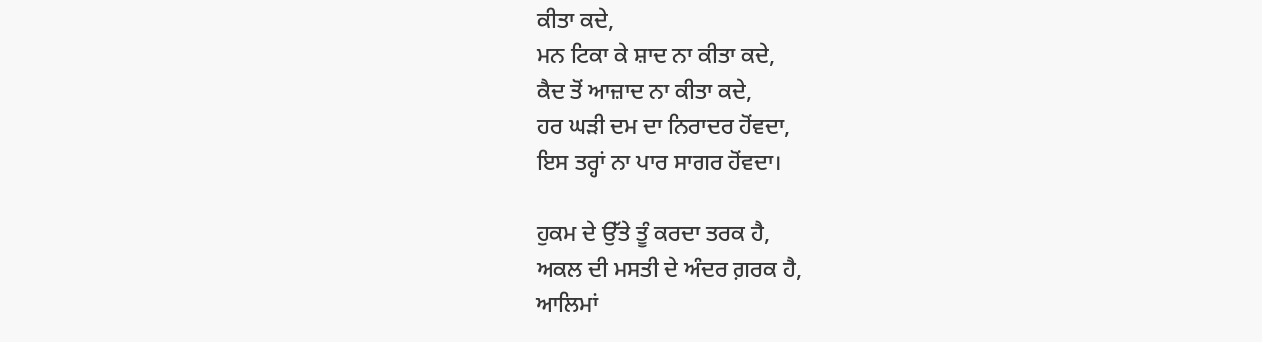ਕੀਤਾ ਕਦੇ,
ਮਨ ਟਿਕਾ ਕੇ ਸ਼ਾਦ ਨਾ ਕੀਤਾ ਕਦੇ,
ਕੈਦ ਤੋਂ ਆਜ਼ਾਦ ਨਾ ਕੀਤਾ ਕਦੇ,
ਹਰ ਘੜੀ ਦਮ ਦਾ ਨਿਰਾਦਰ ਹੋਂਵਦਾ,
ਇਸ ਤਰ੍ਹਾਂ ਨਾ ਪਾਰ ਸਾਗਰ ਹੋਂਵਦਾ।

ਹੁਕਮ ਦੇ ਉੱਤੇ ਤੂੰ ਕਰਦਾ ਤਰਕ ਹੈ,
ਅਕਲ ਦੀ ਮਸਤੀ ਦੇ ਅੰਦਰ ਗ਼ਰਕ ਹੈ,
ਆਲਿਮਾਂ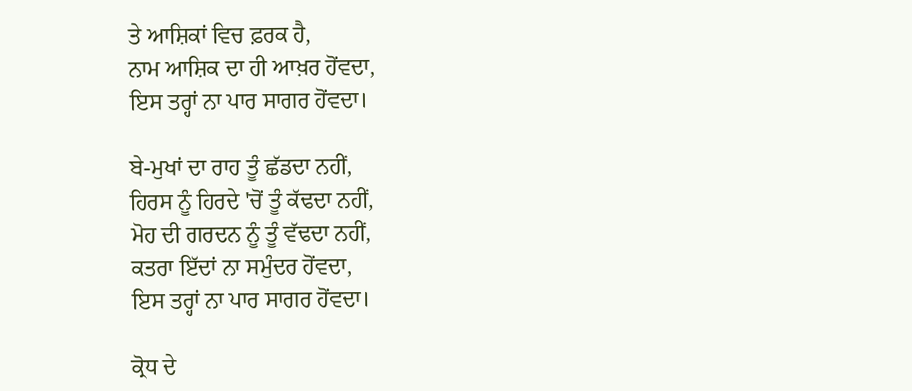ਤੇ ਆਸ਼ਿਕਾਂ ਵਿਚ ਫ਼ਰਕ ਹੈ,
ਨਾਮ ਆਸ਼ਿਕ ਦਾ ਹੀ ਆਖ਼ਰ ਹੋਂਵਦਾ,
ਇਸ ਤਰ੍ਹਾਂ ਨਾ ਪਾਰ ਸਾਗਰ ਹੋਂਵਦਾ।

ਬੇ-ਮੁਖਾਂ ਦਾ ਰਾਹ ਤੂੰ ਛੱਡਦਾ ਨਹੀਂ,
ਹਿਰਸ ਨੂੰ ਹਿਰਦੇ 'ਚੋਂ ਤੂੰ ਕੱਢਦਾ ਨਹੀਂ,
ਮੋਹ ਦੀ ਗਰਦਨ ਨੂੰ ਤੂੰ ਵੱਢਦਾ ਨਹੀਂ,
ਕਤਰਾ ਇੱਦਾਂ ਨਾ ਸਮੁੰਦਰ ਹੋਂਵਦਾ,
ਇਸ ਤਰ੍ਹਾਂ ਨਾ ਪਾਰ ਸਾਗਰ ਹੋਂਵਦਾ।

ਕ੍ਰੋਧ ਦੇ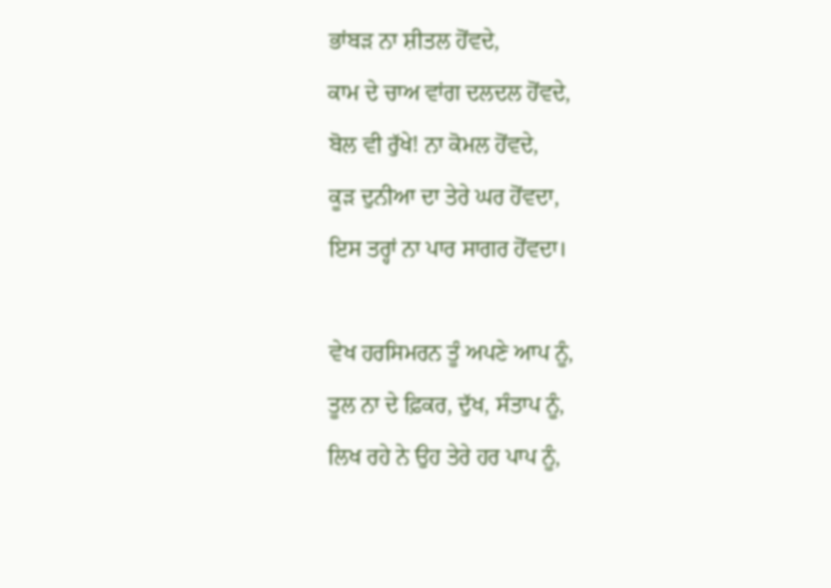ਭਾਂਬੜ ਨਾ ਸ਼ੀਤਲ ਹੋਂਵਦੇ,
ਕਾਮ ਦੇ ਚਾਅ ਵਾਂਗ ਦਲਦਲ ਹੋਂਵਦੇ,
ਬੋਲ ਵੀ ਰੁੱਖੇ! ਨਾ ਕੋਮਲ ਹੋਂਵਦੇ,
ਕੂੜ ਦੁਨੀਆ ਦਾ ਤੇਰੇ ਘਰ ਹੋਂਵਦਾ,
ਇਸ ਤਰ੍ਹਾਂ ਨਾ ਪਾਰ ਸਾਗਰ ਹੋਂਵਦਾ।

ਵੇਖ ਹਰਸਿਮਰਨ ਤੂੰ ਅਪਣੇ ਆਪ ਨੂੰ,
ਤੂਲ ਨਾ ਦੇ ਫ਼ਿਕਰ, ਦੁੱਖ, ਸੰਤਾਪ ਨੂੰ,
ਲਿਖ ਰਹੇ ਨੇ ਉਹ ਤੇਰੇ ਹਰ ਪਾਪ ਨੂੰ,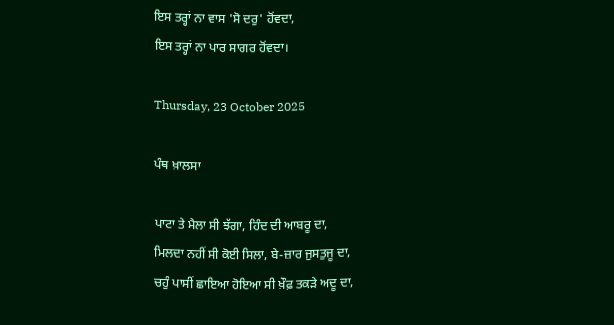ਇਸ ਤਰ੍ਹਾਂ ਨਾ ਵਾਸ 'ਸੋ ਦਰੁ' ਹੋਂਵਦਾ,
ਇਸ ਤਰ੍ਹਾਂ ਨਾ ਪਾਰ ਸਾਗਰ ਹੋਂਵਦਾ।

Thursday, 23 October 2025

ਪੰਥ ਖ਼ਾਲਸਾ

ਪਾਟਾ ਤੇ ਮੈਲਾ ਸੀ ਝੱਗਾ, ਹਿੰਦ ਦੀ ਆਬਰੂ ਦਾ,
ਮਿਲਦਾ ਨਹੀਂ ਸੀ ਕੋਈ ਸਿਲਾ, ਬੇ-ਜ਼ਾਰ ਜੁਸਤੁਜੂ ਦਾ,
ਚਹੁੰ ਪਾਸੀਂ ਛਾਇਆ ਹੋਇਆ ਸੀ ਖ਼ੌਫ਼ ਤਕੜੇ ਅਦੂ ਦਾ,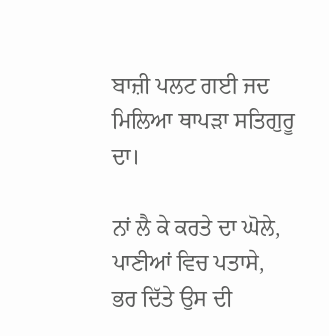ਬਾਜ਼ੀ ਪਲਟ ਗਈ ਜਦ ਮਿਲਿਆ ਥਾਪੜਾ ਸਤਿਗੁਰੂ ਦਾ।

ਨਾਂ ਲੈ ਕੇ ਕਰਤੇ ਦਾ ਘੋਲੇ, ਪਾਣੀਆਂ ਵਿਚ ਪਤਾਸੇ,
ਭਰ ਦਿੱਤੇ ਉਸ ਦੀ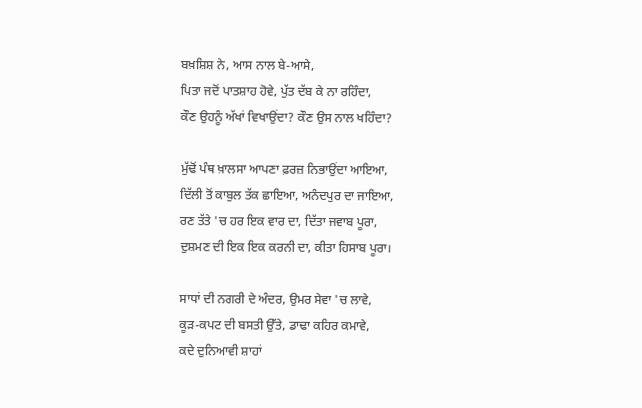ਬਖ਼ਸ਼ਿਸ਼ ਨੇ, ਆਸ ਨਾਲ ਬੇ-ਆਸੇ,
ਪਿਤਾ ਜਦੋਂ ਪਾਤਸ਼ਾਹ ਹੋਵੇ, ਪੁੱਤ ਦੱਬ ਕੇ ਨਾ ਰਹਿੰਦਾ,
ਕੌਣ ਉਹਨੂੰ ਅੱਖਾਂ ਵਿਖਾਉਂਦਾ? ਕੌਣ ਉਸ ਨਾਲ ਖਹਿੰਦਾ?

ਮੁੱਢੋਂ ਪੰਥ ਖ਼ਾਲਸਾ ਆਪਣਾ ਫ਼ਰਜ਼ ਨਿਭਾਉਂਦਾ ਆਇਆ,
ਦਿੱਲੀ ਤੋਂ ਕਾਬੁਲ ਤੱਕ ਛਾਇਆ, ਅਨੰਦਪੁਰ ਦਾ ਜਾਇਆ,
ਰਣ ਤੱਤੇ 'ਚ ਹਰ ਇਕ ਵਾਰ ਦਾ, ਦਿੱਤਾ ਜਵਾਬ ਪੂਰਾ,
ਦੁਸ਼ਮਣ ਦੀ ਇਕ ਇਕ ਕਰਨੀ ਦਾ, ਕੀਤਾ ਹਿਸਾਬ ਪੂਰਾ।

ਸਾਧਾਂ ਦੀ ਨਗਰੀ ਦੇ ਅੰਦਰ, ਉਮਰ ਸੇਵਾ 'ਚ ਲਾਵੇ,
ਕੂੜ-ਕਪਟ ਦੀ ਬਸਤੀ ਉੱਤੇ, ਡਾਢਾ ਕਹਿਰ ਕਮਾਵੇ,
ਕਦੇ ਦੁਨਿਆਵੀ ਸ਼ਾਹਾਂ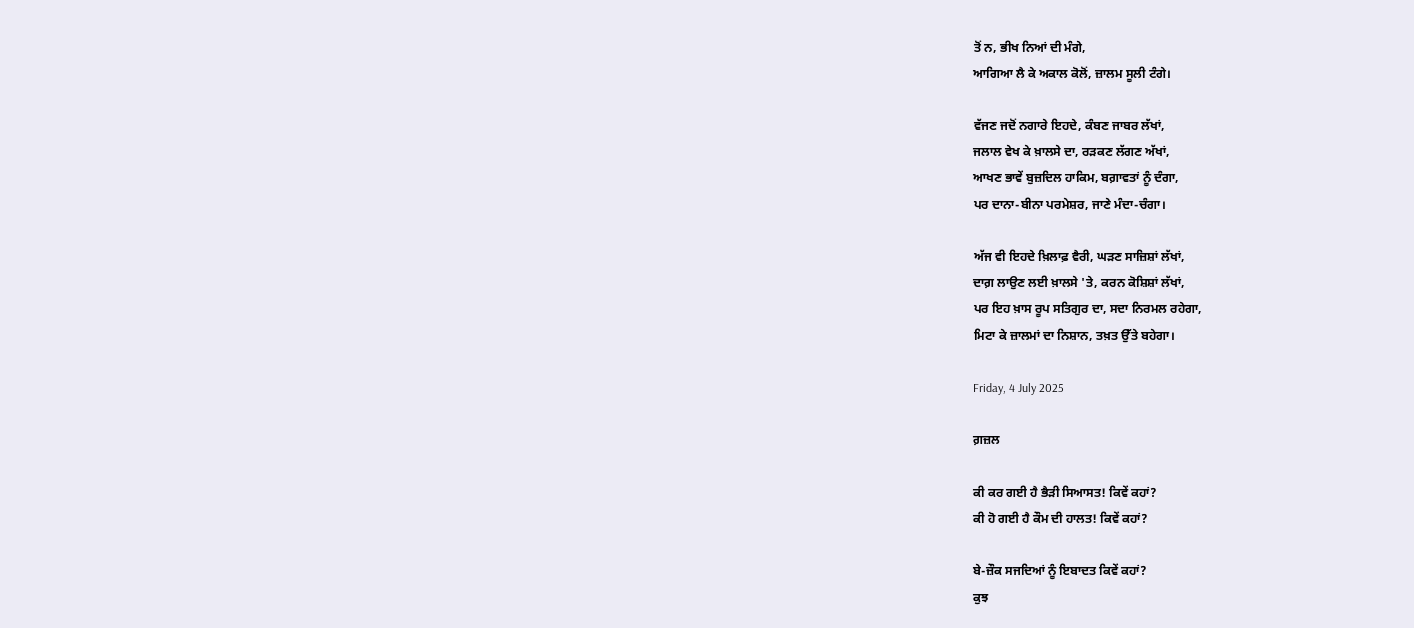ਤੋਂ ਨ, ਭੀਖ ਨਿਆਂ ਦੀ ਮੰਗੇ,
ਆਗਿਆ ਲੈ ਕੇ ਅਕਾਲ ਕੋਲੋਂ, ਜ਼ਾਲਮ ਸੂਲੀ ਟੰਗੇ।

ਵੱਜਣ ਜਦੋਂ ਨਗਾਰੇ ਇਹਦੇ, ਕੰਬਣ ਜਾਬਰ ਲੱਖਾਂ,
ਜਲਾਲ ਵੇਖ ਕੇ ਖ਼ਾਲਸੇ ਦਾ, ਰੜਕਣ ਲੱਗਣ ਅੱਖਾਂ,
ਆਖਣ ਭਾਵੇਂ ਬੁਜ਼ਦਿਲ ਹਾਕਿਮ, ਬਗ਼ਾਵਤਾਂ ਨੂੰ ਦੰਗਾ,
ਪਰ ਦਾਨਾ-ਬੀਨਾ ਪਰਮੇਸ਼ਰ, ਜਾਣੇ ਮੰਦਾ-ਚੰਗਾ।

ਅੱਜ ਵੀ ਇਹਦੇ ਖ਼ਿਲਾਫ਼ ਵੈਰੀ, ਘੜਣ ਸਾਜ਼ਿਸ਼ਾਂ ਲੱਖਾਂ,
ਦਾਗ਼ ਲਾਉਣ ਲਈ ਖ਼ਾਲਸੇ 'ਤੇ, ਕਰਨ ਕੋਸ਼ਿਸ਼ਾਂ ਲੱਖਾਂ,
ਪਰ ਇਹ ਖ਼ਾਸ ਰੂਪ ਸਤਿਗੁਰ ਦਾ, ਸਦਾ ਨਿਰਮਲ ਰਹੇਗਾ,
ਮਿਟਾ ਕੇ ਜ਼ਾਲਮਾਂ ਦਾ ਨਿਸ਼ਾਨ, ਤਖ਼ਤ ਉੱਤੇ ਬਹੇਗਾ।

Friday, 4 July 2025

ਗ਼ਜ਼ਲ

ਕੀ ਕਰ ਗਈ ਹੈ ਭੈੜੀ ਸਿਆਸਤ! ਕਿਵੇਂ ਕਹਾਂ?
ਕੀ ਹੋ ਗਈ ਹੈ ਕੌਮ ਦੀ ਹਾਲਤ! ਕਿਵੇਂ ਕਹਾਂ?

ਬੇ-ਜ਼ੌਕ ਸਜਦਿਆਂ ਨੂੰ ਇਬਾਦਤ ਕਿਵੇਂ ਕਹਾਂ?
ਕੁਝ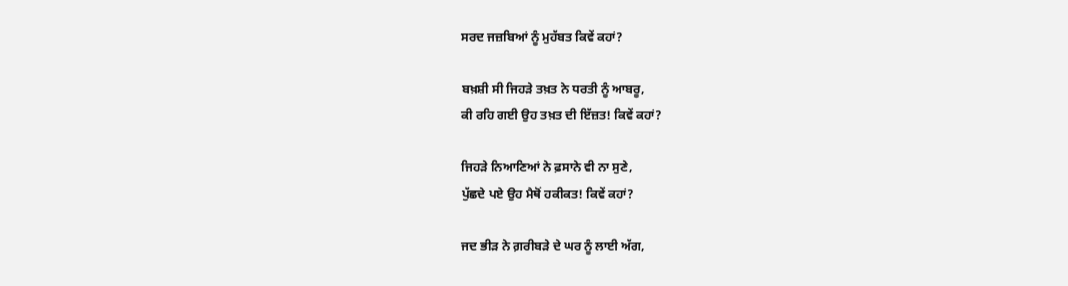ਸਰਦ ਜਜ਼ਬਿਆਂ ਨੂੰ ਮੁਹੱਬਤ ਕਿਵੇਂ ਕਹਾਂ?

ਬਖ਼ਸ਼ੀ ਸੀ ਜਿਹੜੇ ਤਖ਼ਤ ਨੇ ਧਰਤੀ ਨੂੰ ਆਬਰੂ,
ਕੀ ਰਹਿ ਗਈ ਉਹ ਤਖ਼ਤ ਦੀ ਇੱਜ਼ਤ! ਕਿਵੇਂ ਕਹਾਂ?

ਜਿਹੜੇ ਨਿਆਣਿਆਂ ਨੇ ਫ਼ਸਾਨੇ ਵੀ ਨਾ ਸੁਣੇ,
ਪੁੱਛਦੇ ਪਏ ਉਹ ਮੈਥੋਂ ਹਕੀਕਤ! ਕਿਵੇਂ ਕਹਾਂ?

ਜਦ ਭੀੜ ਨੇ ਗ਼ਰੀਬੜੇ ਦੇ ਘਰ ਨੂੰ ਲਾਈ ਅੱਗ,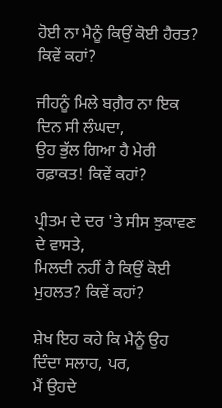ਹੋਈ ਨਾ ਮੈਨੂੰ ਕਿਉਂ ਕੋਈ ਹੈਰਤ? ਕਿਵੇਂ ਕਹਾਂ?

ਜੀਹਨੂੰ ਮਿਲੇ ਬਗ਼ੈਰ ਨਾ ਇਕ ਦਿਨ ਸੀ ਲੰਘਦਾ,
ਉਹ ਭੁੱਲ ਗਿਆ ਹੈ ਮੇਰੀ ਰਫ਼ਾਕਤ! ਕਿਵੇਂ ਕਹਾਂ?

ਪ੍ਰੀਤਮ ਦੇ ਦਰ 'ਤੇ ਸੀਸ ਝੁਕਾਵਣ ਦੇ ਵਾਸਤੇ,
ਮਿਲਦੀ ਨਹੀਂ ਹੈ ਕਿਉਂ ਕੋਈ ਮੁਹਲਤ? ਕਿਵੇਂ ਕਹਾਂ?

ਸ਼ੇਖ ਇਹ ਕਹੇ ਕਿ ਮੈਨੂੰ ਉਹ ਦਿੰਦਾ ਸਲਾਹ, ਪਰ,
ਮੈਂ ਉਹਦੇ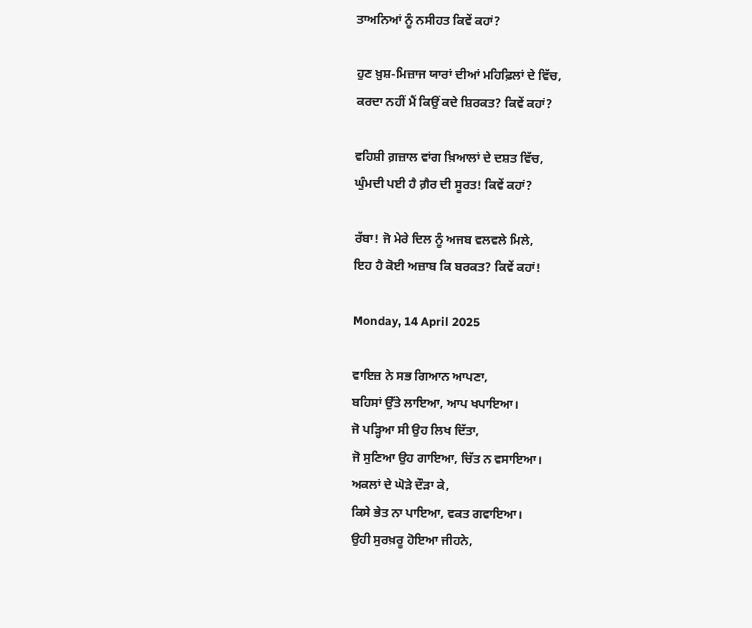ਤਾਅਨਿਆਂ ਨੂੰ ਨਸੀਹਤ ਕਿਵੇਂ ਕਹਾਂ?

ਹੁਣ ਖ਼ੁਸ਼-ਮਿਜ਼ਾਜ ਯਾਰਾਂ ਦੀਆਂ ਮਹਿਫ਼ਿਲਾਂ ਦੇ ਵਿੱਚ,
ਕਰਦਾ ਨਹੀਂ ਮੈਂ ਕਿਉਂ ਕਦੇ ਸ਼ਿਰਕਤ? ਕਿਵੇਂ ਕਹਾਂ?

ਵਹਿਸ਼ੀ ਗ਼ਜ਼ਾਲ ਵਾਂਗ ਖ਼ਿਆਲਾਂ ਦੇ ਦਸ਼ਤ ਵਿੱਚ,
ਘੁੰਮਦੀ ਪਈ ਹੈ ਗ਼ੈਰ ਦੀ ਸੂਰਤ! ਕਿਵੇਂ ਕਹਾਂ?

ਰੱਬਾ! ਜੋ ਮੇਰੇ ਦਿਲ ਨੂੰ ਅਜਬ ਵਲਵਲੇ ਮਿਲੇ,
ਇਹ ਹੈ ਕੋਈ ਅਜ਼ਾਬ ਕਿ ਬਰਕਤ? ਕਿਵੇਂ ਕਹਾਂ!

Monday, 14 April 2025

ਵਾਇਜ਼ ਨੇ ਸਭ ਗਿਆਨ ਆਪਣਾ,
ਬਹਿਸਾਂ ਉੱਤੇ ਲਾਇਆ, ਆਪ ਖਪਾਇਆ।
ਜੋ ਪੜ੍ਹਿਆ ਸੀ ਉਹ ਲਿਖ ਦਿੱਤਾ,
ਜੋ ਸੁਣਿਆ ਉਹ ਗਾਇਆ, ਚਿੱਤ ਨ ਵਸਾਇਆ।
ਅਕਲਾਂ ਦੇ ਘੋੜੇ ਦੌੜਾ ਕੇ,
ਕਿਸੇ ਭੇਤ ਨਾ ਪਾਇਆ, ਵਕਤ ਗਵਾਇਆ।
ਉਹੀ ਸੁਰਖ਼ਰੂ ਹੋਇਆ ਜੀਹਨੇ,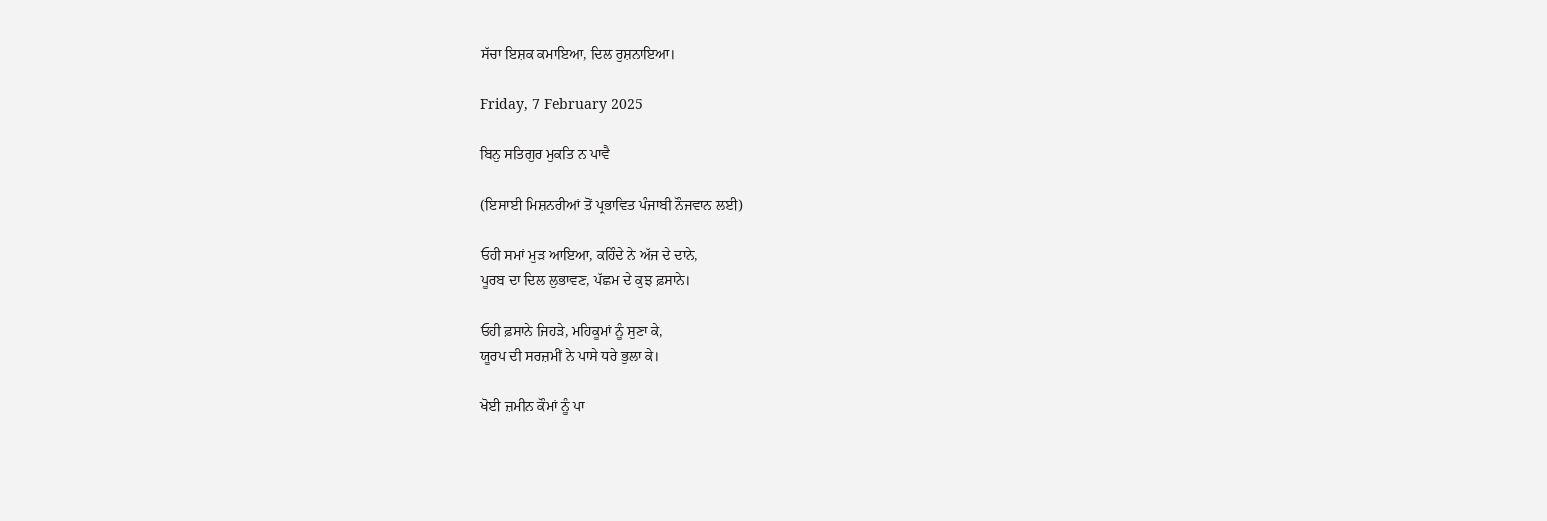ਸੱਚਾ ਇਸ਼ਕ ਕਮਾਇਆ, ਦਿਲ ਰੁਸ਼ਨਾਇਆ।

Friday, 7 February 2025

ਬਿਨੁ ਸਤਿਗੁਰ ਮੁਕਤਿ ਨ ਪਾਵੈ

(ਇਸਾਈ ਮਿਸ਼ਨਰੀਆਂ ਤੋਂ ਪ੍ਰਭਾਵਿਤ ਪੰਜਾਬੀ ਨੌਜਵਾਨ ਲਈ)

ਓਹੀ ਸਮਾਂ ਮੁੜ ਆਇਆ, ਕਹਿੰਦੇ ਨੇ ਅੱਜ ਦੇ ਦਾਨੇ,
ਪੂਰਬ ਦਾ ਦਿਲ ਲੁਭਾਵਣ, ਪੱਛਮ ਦੇ ਕੁਝ ਫ਼ਸਾਨੇ।

ਓਹੀ ਫ਼ਸਾਨੇ ਜਿਹੜੇ, ਮਹਿਕੂਮਾਂ ਨੂੰ ਸੁਣਾ ਕੇ,
ਯੂਰਪ ਦੀ ਸਰਜ਼ਮੀਂ ਨੇ ਪਾਸੇ ਧਰੇ ਭੁਲਾ ਕੇ।

ਖੋਈ ਜ਼ਮੀਨ ਕੌਮਾਂ ਨੂੰ ਪਾ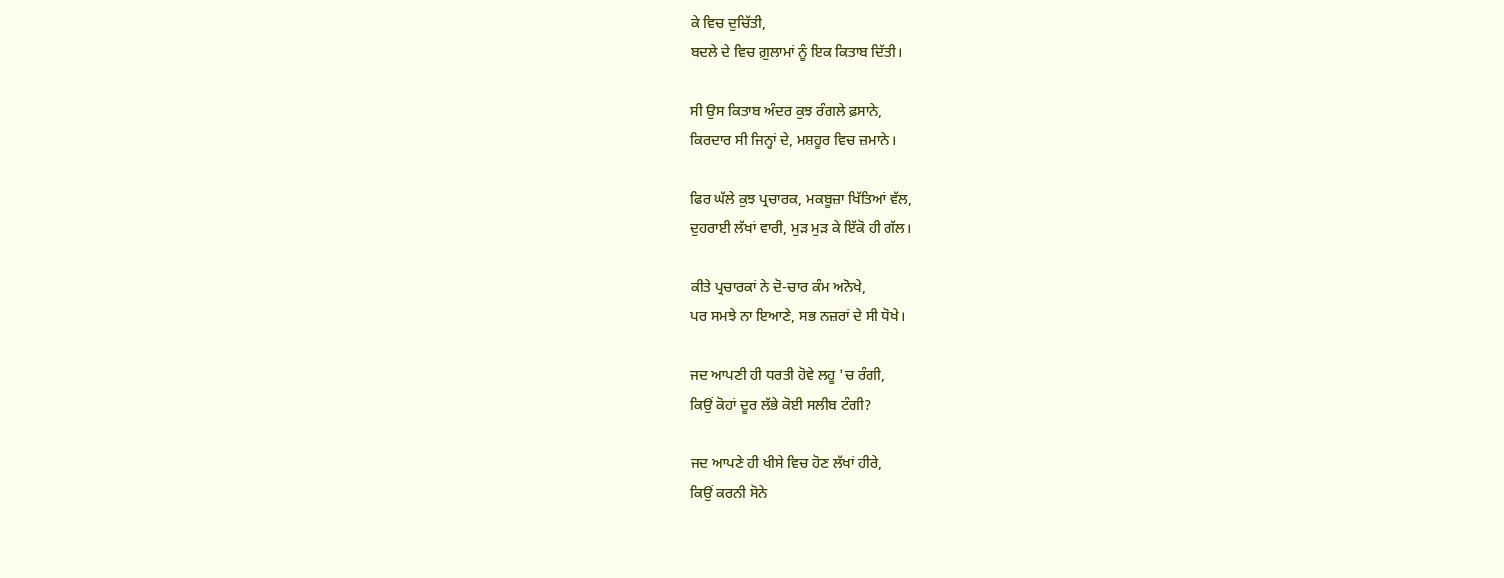ਕੇ ਵਿਚ ਦੁਚਿੱਤੀ,
ਬਦਲੇ ਦੇ ਵਿਚ ਗ਼ੁਲਾਮਾਂ ਨੂੰ ਇਕ ਕਿਤਾਬ ਦਿੱਤੀ।

ਸੀ ਉਸ ਕਿਤਾਬ ਅੰਦਰ ਕੁਝ ਰੰਗਲੇ ਫ਼ਸਾਨੇ,
ਕਿਰਦਾਰ ਸੀ ਜਿਨ੍ਹਾਂ ਦੇ, ਮਸ਼ਹੂਰ ਵਿਚ ਜ਼ਮਾਨੇ।

ਫਿਰ ਘੱਲੇ ਕੁਝ ਪ੍ਰਚਾਰਕ, ਮਕਬੂਜ਼ਾ ਖਿੱਤਿਆਂ ਵੱਲ,
ਦੁਹਰਾਈ ਲੱਖਾਂ ਵਾਰੀ, ਮੁੜ ਮੁੜ ਕੇ ਇੱਕੋ ਹੀ ਗੱਲ।

ਕੀਤੇ ਪ੍ਰਚਾਰਕਾਂ ਨੇ ਦੋ-ਚਾਰ ਕੰਮ ਅਨੋਖੇ,
ਪਰ ਸਮਝੇ ਨਾ ਇਆਣੇ, ਸਭ ਨਜ਼ਰਾਂ ਦੇ ਸੀ ਧੋਖੇ।

ਜਦ ਆਪਣੀ ਹੀ ਧਰਤੀ ਹੋਵੇ ਲਹੂ 'ਚ ਰੰਗੀ,
ਕਿਉਂ ਕੋਹਾਂ ਦੂਰ ਲੱਭੇ ਕੋਈ ਸਲੀਬ ਟੰਗੀ?

ਜਦ ਆਪਣੇ ਹੀ ਖੀਸੇ ਵਿਚ ਹੋਣ ਲੱਖਾਂ ਹੀਰੇ,
ਕਿਉਂ ਕਰਨੀ ਸੋਨੇ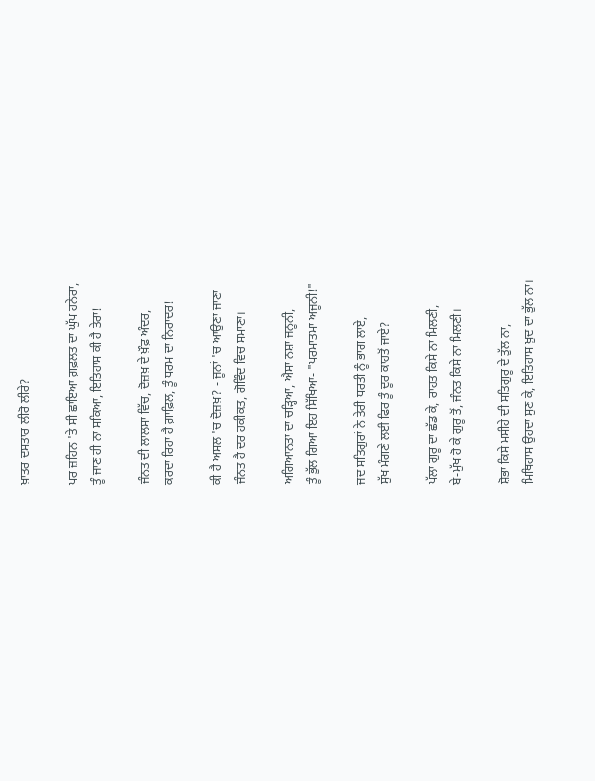ਖ਼ਾਤਰ ਦਸਤਾਰ ਲੀਰੋ ਲੀਰੇ?

ਪਰ ਜ਼ਹਿਨ 'ਤੇ ਸੀ ਛਾਇਆ ਗ਼ਫ਼ਲਤ ਦਾ ਘੁੱਪ ਹਨੇਰਾ,
ਤੂੰ ਜਾਣ ਹੀ ਨਾ ਸਕਿਆ, ਇਤਿਹਾਸ ਕੀ ਹੈ ਤੇਰਾ!

ਜੰਨਤ ਦੀ ਲਾਲਸਾ ਵਿੱਚ, ਦੋਜ਼ਖ਼ ਦੇ ਖ਼ੌਫ਼ ਅੰਦਰ,
ਕਰਦਾ ਰਿਹਾ ਹੈ ਗ਼ਾਫ਼ਿਲ, ਤੂੰ ਧਰਮ ਦਾ ਨਿਰਾਦਰ!

ਕੀ ਹੈ ਅਸਲ 'ਚ ਦੋਜ਼ਖ਼? - ਜੂਨਾਂ 'ਚ ਆਉਣਾ ਜਾਣਾ
ਜੰਨਤ ਹੈ ਦਰ ਹਕੀਕਤ, ਗੋਵਿੰਦ ਵਿਚ ਸਮਾਣਾ।

ਅਗਿਆਨਤਾ ਦਾ ਚੜ੍ਹਿਆ, ਐਸਾ ਨਸ਼ਾ ਜਨੂਨੀ,
ਤੂੰ ਭੁੱਲ ਗਿਆ ਇਹ ਸਿੱਖਿਆ- "ਪਰਮਾਤਮਾ ਅਜੂਨੀ!"

ਜਦ ਸਤਿਗੁਰਾਂ ਨੇ ਤੇਰੀ ਧਰਤੀ ਨੂੰ ਭਾਗ ਲਾਏ,
ਸੁੱਖ ਮੰਗਣੇ ਲਈ ਫਿਰ ਤੂੰ ਦੂਰ ਕਾਹਤੋਂ ਜਾਏ?

ਪੱਲਾ ਗੁਰੂ ਦਾ ਛੱਡ ਕੇ, ਰਾਹਤ ਕਿਸੇ ਨਾ ਮਿਲਣੀ,
ਬੇ-ਮੁੱਖ ਹੋ ਕੇ ਗੁਰੂ ਤੋਂ, ਜੰਨਤ ਕਿਸੇ ਨਾ ਮਿਲਣੀ।

ਸ਼ੋਭਾ ਕਿਸੇ ਮਸੀਹੇ ਦੀ ਸਤਿਗੁਰੂ ਦੇ ਤੁੱਲ ਨਾ,
ਮਿਥਿਹਾਸ ਉਹਦਾ ਸੁਣ ਕੇ, ਇਤਿਹਾਸ ਖ਼ੁਦ ਦਾ ਭੁੱਲ ਨਾ।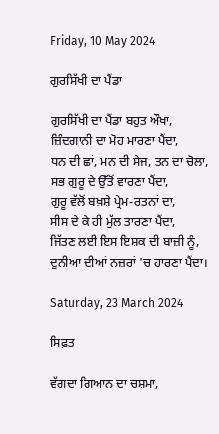Friday, 10 May 2024

ਗੁਰਸਿੱਖੀ ਦਾ ਪੈਂਡਾ

ਗੁਰਸਿੱਖੀ ਦਾ ਪੈਂਡਾ ਬਹੁਤ ਔਖਾ,
ਜ਼ਿੰਦਗਾਨੀ ਦਾ ਮੋਹ ਮਾਰਣਾ ਪੈਂਦਾ,
ਧਨ ਦੀ ਛਾਂ, ਮਨ ਦੀ ਸੇਜ, ਤਨ ਦਾ ਚੋਲਾ,
ਸਭ ਗੁਰੂ ਦੇ ਉੱਤੋਂ ਵਾਰਣਾ ਪੈਂਦਾ,
ਗੁਰੂ ਵੱਲੋਂ ਬਖ਼ਸ਼ੇ ਪ੍ਰੇਮ-ਰਤਨਾਂ ਦਾ,
ਸੀਸ ਦੇ ਕੇ ਹੀ ਮੁੱਲ ਤਾਰਣਾ ਪੈਂਦਾ,
ਜਿੱਤਣ ਲਈ ਇਸ ਇਸ਼ਕ ਦੀ ਬਾਜ਼ੀ ਨੂੰ,
ਦੁਨੀਆ ਦੀਆਂ ਨਜ਼ਰਾਂ 'ਚ ਹਾਰਣਾ ਪੈਂਦਾ।

Saturday, 23 March 2024

ਸਿਫ਼ਤ

ਵੱਗਦਾ ਗਿਆਨ ਦਾ ਚਸ਼ਮਾ,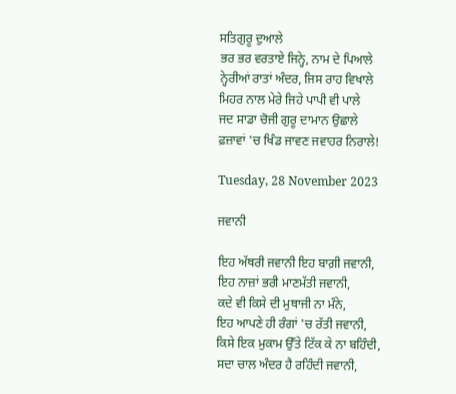ਸਤਿਗੁਰੂ ਦੁਆਲੇ
ਭਰ ਭਰ ਵਰਤਾਏ ਜਿਨ੍ਹੇ, ਨਾਮ ਦੇ ਪਿਆਲੇ
ਨ੍ਹੇਰੀਆਂ ਰਾਤਾਂ ਅੰਦਰ, ਜਿਸ ਰਾਹ ਵਿਖਾਲੇ
ਮਿਹਰ ਨਾਲ ਮੇਰੇ ਜਿਹੇ ਪਾਪੀ ਵੀ ਪਾਲੇ
ਜਦ ਸਾਡਾ ਚੋਜੀ ਗੁਰੂ ਦਾਮਾਨ ਉਛਾਲੇ
ਫ਼ਜ਼ਾਵਾਂ 'ਚ ਖਿੰਡ ਜਾਵਣ ਜਵਾਹਰ ਨਿਰਾਲੇ!

Tuesday, 28 November 2023

ਜਵਾਨੀ

ਇਹ ਅੱਥਰੀ ਜਵਾਨੀ ਇਹ ਬਾਗ਼ੀ ਜਵਾਨੀ,
ਇਹ ਨਾਜ਼ਾਂ ਭਰੀ ਮਾਣਮੱਤੀ ਜਵਾਨੀ,
ਕਦੇ ਵੀ ਕਿਸੇ ਦੀ ਮੁਥਾਜੀ ਨਾ ਮੰਨੇ,
ਇਹ ਆਪਣੇ ਹੀ ਰੰਗਾਂ 'ਚ ਰੱਤੀ ਜਵਾਨੀ,
ਕਿਸੇ ਇਕ ਮੁਕਾਮ ਉੱਤੇ ਟਿੱਕ ਕੇ ਨਾ ਬਹਿੰਦੀ,
ਸਦਾ ਚਾਲ ਅੰਦਰ ਹੈ ਰਹਿੰਦੀ ਜਵਾਨੀ,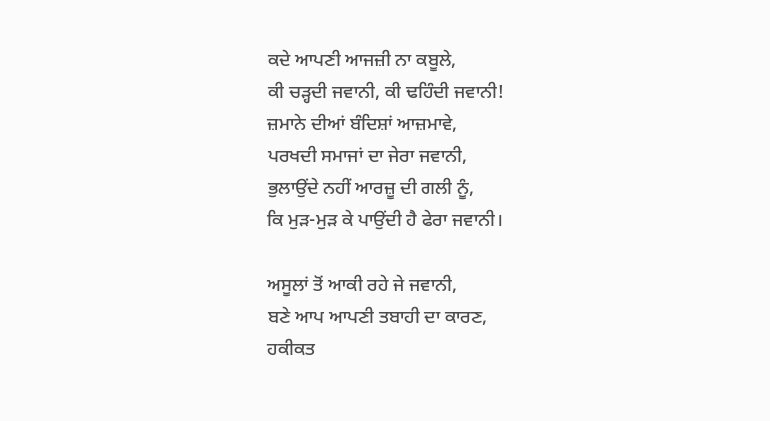ਕਦੇ ਆਪਣੀ ਆਜਜ਼ੀ ਨਾ ਕਬੂਲੇ,
ਕੀ ਚੜ੍ਹਦੀ ਜਵਾਨੀ, ਕੀ ਢਹਿੰਦੀ ਜਵਾਨੀ!
ਜ਼ਮਾਨੇ ਦੀਆਂ ਬੰਦਿਸ਼ਾਂ ਆਜ਼ਮਾਵੇ,
ਪਰਖਦੀ ਸਮਾਜਾਂ ਦਾ ਜੇਰਾ ਜਵਾਨੀ,
ਭੁਲਾਉਂਦੇ ਨਹੀਂ ਆਰਜ਼ੂ ਦੀ ਗਲੀ ਨੂੰ,
ਕਿ ਮੁੜ-ਮੁੜ ਕੇ ਪਾਉਂਦੀ ਹੈ ਫੇਰਾ ਜਵਾਨੀ।

ਅਸੂਲਾਂ ਤੋਂ ਆਕੀ ਰਹੇ ਜੇ ਜਵਾਨੀ,
ਬਣੇ ਆਪ ਆਪਣੀ ਤਬਾਹੀ ਦਾ ਕਾਰਣ,
ਹਕੀਕਤ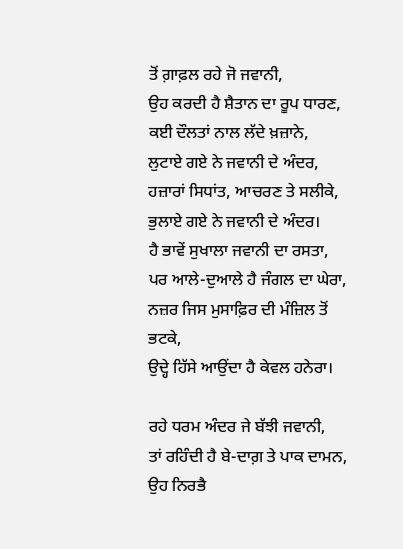ਤੋਂ ਗ਼ਾਫ਼ਲ ਰਹੇ ਜੋ ਜਵਾਨੀ,
ਉਹ ਕਰਦੀ ਹੈ ਸ਼ੈਤਾਨ ਦਾ ਰੂਪ ਧਾਰਣ,
ਕਈ ਦੌਲਤਾਂ ਨਾਲ ਲੱਦੇ ਖ਼ਜ਼ਾਨੇ,
ਲੁਟਾਏ ਗਏ ਨੇ ਜਵਾਨੀ ਦੇ ਅੰਦਰ,
ਹਜ਼ਾਰਾਂ ਸਿਧਾਂਤ, ਆਚਰਣ ਤੇ ਸਲੀਕੇ,
ਭੁਲਾਏ ਗਏ ਨੇ ਜਵਾਨੀ ਦੇ ਅੰਦਰ।
ਹੈ ਭਾਵੇਂ ਸੁਖਾਲਾ ਜਵਾਨੀ ਦਾ ਰਸਤਾ,
ਪਰ ਆਲੇ-ਦੁਆਲੇ ਹੈ ਜੰਗਲ ਦਾ ਘੇਰਾ,
ਨਜ਼ਰ ਜਿਸ ਮੁਸਾਫ਼ਿਰ ਦੀ ਮੰਜ਼ਿਲ ਤੋਂ ਭਟਕੇ,
ਉਦ੍ਹੇ ਹਿੱਸੇ ਆਉਂਦਾ ਹੈ ਕੇਵਲ ਹਨੇਰਾ।

ਰਹੇ ਧਰਮ ਅੰਦਰ ਜੇ ਬੱਝੀ ਜਵਾਨੀ,
ਤਾਂ ਰਹਿੰਦੀ ਹੈ ਬੇ-ਦਾਗ਼ ਤੇ ਪਾਕ ਦਾਮਨ,
ਉਹ ਨਿਰਭੈ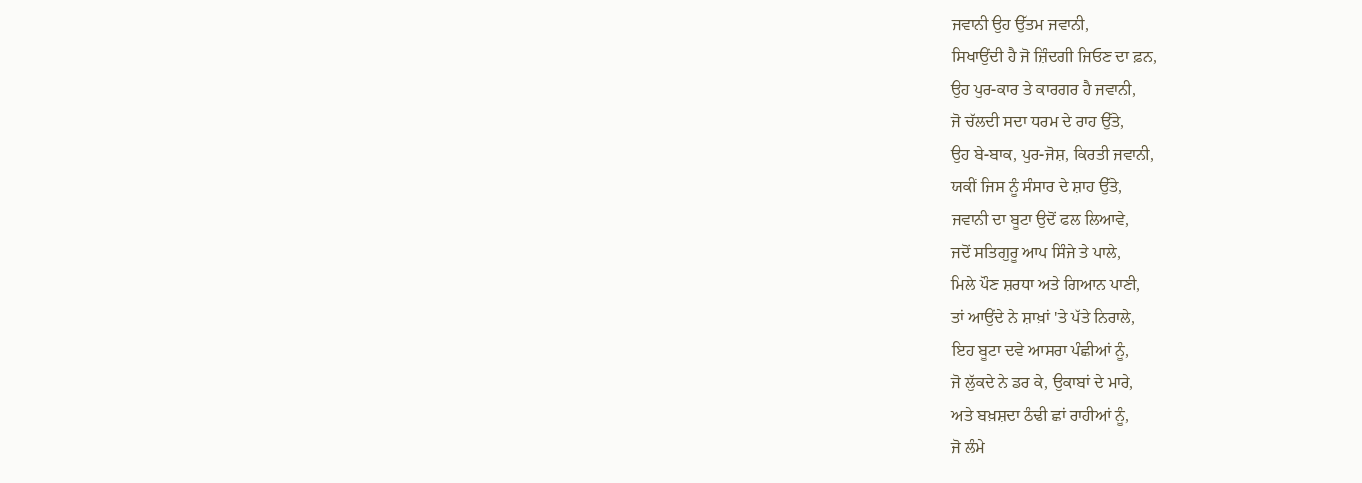ਜਵਾਨੀ ਉਹ ਉੱਤਮ ਜਵਾਨੀ,
ਸਿਖਾਉਂਦੀ ਹੈ ਜੋ ਜ਼ਿੰਦਗੀ ਜਿਓਣ ਦਾ ਫ਼ਨ,
ਉਹ ਪੁਰ-ਕਾਰ ਤੇ ਕਾਰਗਰ ਹੈ ਜਵਾਨੀ,
ਜੋ ਚੱਲਦੀ ਸਦਾ ਧਰਮ ਦੇ ਰਾਹ ਉੱਤੇ,
ਉਹ ਬੇ-ਬਾਕ, ਪੁਰ-ਜੋਸ਼, ਕਿਰਤੀ ਜਵਾਨੀ,
ਯਕੀਂ ਜਿਸ ਨੂੰ ਸੰਸਾਰ ਦੇ ਸ਼ਾਹ ਉੱਤੇ,
ਜਵਾਨੀ ਦਾ ਬੂਟਾ ਉਦੋਂ ਫਲ ਲਿਆਵੇ,
ਜਦੋਂ ਸਤਿਗੁਰੂ ਆਪ ਸਿੰਜੇ ਤੇ ਪਾਲੇ,
ਮਿਲੇ ਪੌਣ ਸ਼ਰਧਾ ਅਤੇ ਗਿਆਨ ਪਾਣੀ,
ਤਾਂ ਆਉਂਦੇ ਨੇ ਸ਼ਾਖ਼ਾਂ 'ਤੇ ਪੱਤੇ ਨਿਰਾਲੇ,
ਇਹ ਬੂਟਾ ਦਵੇ ਆਸਰਾ ਪੰਛੀਆਂ ਨੂੰ,
ਜੋ ਲੁੱਕਦੇ ਨੇ ਡਰ ਕੇ, ਉਕਾਬਾਂ ਦੇ ਮਾਰੇ,
ਅਤੇ ਬਖ਼ਸ਼ਦਾ ਠੰਢੀ ਛਾਂ ਰਾਹੀਆਂ ਨੂੰ,
ਜੋ ਲੰਮੇ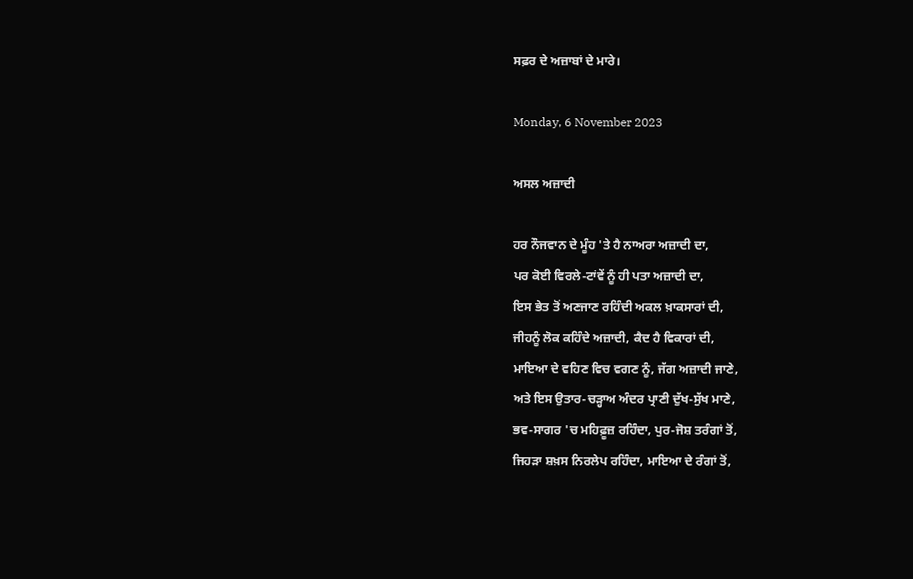ਸਫ਼ਰ ਦੇ ਅਜ਼ਾਬਾਂ ਦੇ ਮਾਰੇ।

Monday, 6 November 2023

ਅਸਲ ਅਜ਼ਾਦੀ

ਹਰ ਨੌਜਵਾਨ ਦੇ ਮੂੰਹ 'ਤੇ ਹੈ ਨਾਅਰਾ ਅਜ਼ਾਦੀ ਦਾ,
ਪਰ ਕੋਈ ਵਿਰਲੇ-ਟਾਂਵੇਂ ਨੂੰ ਹੀ ਪਤਾ ਅਜ਼ਾਦੀ ਦਾ,
ਇਸ ਭੇਤ ਤੋਂ ਅਣਜਾਣ ਰਹਿੰਦੀ ਅਕਲ ਖ਼ਾਕਸਾਰਾਂ ਦੀ,
ਜੀਹਨੂੰ ਲੋਕ ਕਹਿੰਦੇ ਅਜ਼ਾਦੀ, ਕੈਦ ਹੈ ਵਿਕਾਰਾਂ ਦੀ,
ਮਾਇਆ ਦੇ ਵਹਿਣ ਵਿਚ ਵਗਣ ਨੂੰ, ਜੱਗ ਅਜ਼ਾਦੀ ਜਾਣੇ,
ਅਤੇ ਇਸ ਉਤਾਰ-ਚੜ੍ਹਾਅ ਅੰਦਰ ਪ੍ਰਾਣੀ ਦੁੱਖ-ਸੁੱਖ ਮਾਣੇ,
ਭਵ-ਸਾਗਰ 'ਚ ਮਹਿਫ਼ੂਜ਼ ਰਹਿੰਦਾ, ਪੁਰ-ਜੋਸ਼ ਤਰੰਗਾਂ ਤੋਂ,
ਜਿਹੜਾ ਸ਼ਖ਼ਸ ਨਿਰਲੇਪ ਰਹਿੰਦਾ, ਮਾਇਆ ਦੇ ਰੰਗਾਂ ਤੋਂ,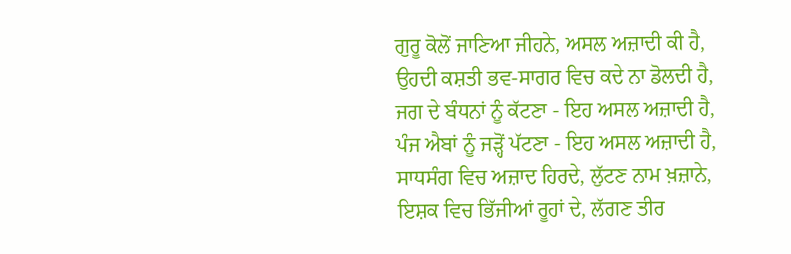ਗੁਰੂ ਕੋਲੋਂ ਜਾਣਿਆ ਜੀਹਨੇ, ਅਸਲ ਅਜ਼ਾਦੀ ਕੀ ਹੈ,
ਉਹਦੀ ਕਸ਼ਤੀ ਭਵ-ਸਾਗਰ ਵਿਚ ਕਦੇ ਨਾ ਡੋਲਦੀ ਹੈ,
ਜਗ ਦੇ ਬੰਧਨਾਂ ਨੂੰ ਕੱਟਣਾ - ਇਹ ਅਸਲ ਅਜ਼ਾਦੀ ਹੈ,
ਪੰਜ ਐਬਾਂ ਨੂੰ ਜੜ੍ਹੋਂ ਪੱਟਣਾ - ਇਹ ਅਸਲ ਅਜ਼ਾਦੀ ਹੈ,
ਸਾਧਸੰਗ ਵਿਚ ਅਜ਼ਾਦ ਹਿਰਦੇ, ਲੁੱਟਣ ਨਾਮ ਖ਼ਜ਼ਾਨੇ,
ਇਸ਼ਕ ਵਿਚ ਭਿੱਜੀਆਂ ਰੂਹਾਂ ਦੇ, ਲੱਗਣ ਤੀਰ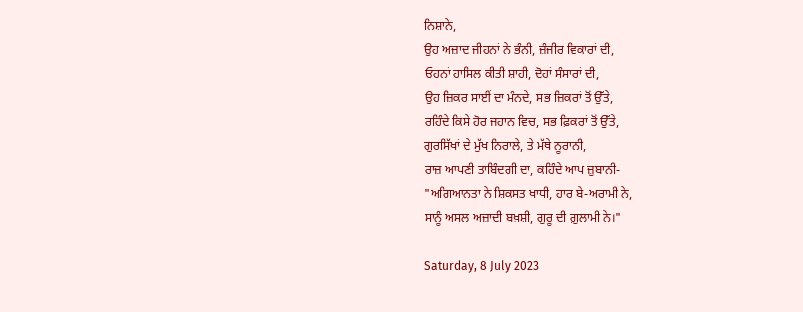ਨਿਸ਼ਾਨੇ,
ਉਹ ਅਜ਼ਾਦ ਜੀਹਨਾਂ ਨੇ ਭੰਨੀ, ਜ਼ੰਜੀਰ ਵਿਕਾਰਾਂ ਦੀ,
ਓਹਨਾਂ ਹਾਸਿਲ ਕੀਤੀ ਸ਼ਾਹੀ, ਦੋਹਾਂ ਸੰਸਾਰਾਂ ਦੀ,
ਉਹ ਜ਼ਿਕਰ ਸਾਈਂ ਦਾ ਮੰਨਦੇ, ਸਭ ਜ਼ਿਕਰਾਂ ਤੋਂ ਉੱਤੇ,
ਰਹਿੰਦੇ ਕਿਸੇ ਹੋਰ ਜਹਾਨ ਵਿਚ, ਸਭ ਫ਼ਿਕਰਾਂ ਤੋਂ ਉੱਤੇ,
ਗੁਰਸਿੱਖਾਂ ਦੇ ਮੁੱਖ ਨਿਰਾਲੇ, ਤੇ ਮੱਥੇ ਨੂਰਾਨੀ,
ਰਾਜ਼ ਆਪਣੀ ਤਾਬਿੰਦਗੀ ਦਾ, ਕਹਿੰਦੇ ਆਪ ਜ਼ੁਬਾਨੀ-
"ਅਗਿਆਨਤਾ ਨੇ ਸ਼ਿਕਸਤ ਖਾਧੀ, ਹਾਰ ਬੇ-ਅਰਾਮੀ ਨੇ,
ਸਾਨੂੰ ਅਸਲ ਅਜ਼ਾਦੀ ਬਖ਼ਸ਼ੀ, ਗੁਰੂ ਦੀ ਗ਼ੁਲਾਮੀ ਨੇ।"

Saturday, 8 July 2023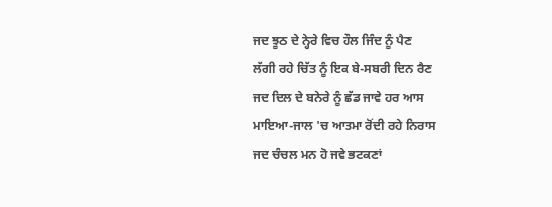ਜਦ ਝੂਠ ਦੇ ਨ੍ਹੇਰੇ ਵਿਚ ਹੌਲ ਜਿੰਦ ਨੂੰ ਪੈਣ
ਲੱਗੀ ਰਹੇ ਚਿੱਤ ਨੂੰ ਇਕ ਬੇ-ਸਬਰੀ ਦਿਨ ਰੈਣ
ਜਦ ਦਿਲ ਦੇ ਬਨੇਰੇ ਨੂੰ ਛੱਡ ਜਾਵੇ ਹਰ ਆਸ
ਮਾਇਆ-ਜਾਲ 'ਚ ਆਤਮਾ ਰੋਂਦੀ ਰਹੇ ਨਿਰਾਸ
ਜਦ ਚੰਚਲ ਮਨ ਹੋ ਜਵੇ ਭਟਕਣਾਂ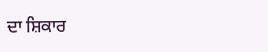ਦਾ ਸ਼ਿਕਾਰ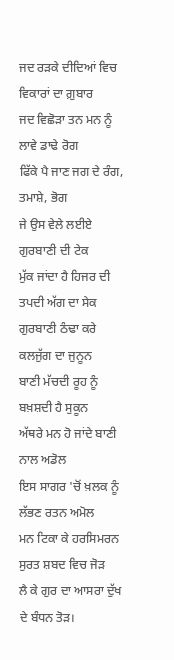ਜਦ ਰੜਕੇ ਦੀਦਿਆਂ ਵਿਚ ਵਿਕਾਰਾਂ ਦਾ ਗ਼ੁਬਾਰ
ਜਦ ਵਿਛੋੜਾ ਤਨ ਮਨ ਨੂੰ ਲਾਵੇ ਡਾਢੇ ਰੋਗ
ਫਿੱਕੇ ਪੈ ਜਾਣ ਜਗ ਦੇ ਰੰਗ, ਤਮਾਸ਼ੇ, ਭੋਗ
ਜੇ ਉਸ ਵੇਲੇ ਲਈਏ ਗੁਰਬਾਣੀ ਦੀ ਟੇਕ
ਮੁੱਕ ਜਾਂਦਾ ਹੈ ਹਿਜਰ ਦੀ ਤਪਦੀ ਅੱਗ ਦਾ ਸੇਕ
ਗੁਰਬਾਣੀ ਠੰਢਾ ਕਰੇ ਕਲਜੁੱਗ ਦਾ ਜੁਨੂਨ
ਬਾਣੀ ਮੱਚਦੀ ਰੂਹ ਨੂੰ ਬਖ਼ਸ਼ਦੀ ਹੈ ਸੁਕੂਨ
ਅੱਥਰੇ ਮਨ ਹੋ ਜਾਂਦੇ ਬਾਣੀ ਨਾਲ ਅਡੋਲ
ਇਸ ਸਾਗਰ 'ਚੋਂ ਖ਼ਲਕ ਨੂੰ ਲੱਭਣ ਰਤਨ ਅਮੋਲ
ਮਨ ਟਿਕਾ ਕੇ ਹਰਸਿਮਰਨ ਸੁਰਤ ਸ਼ਬਦ ਵਿਚ ਜੋੜ
ਲੈ ਕੇ ਗੁਰ ਦਾ ਆਸਰਾ ਦੁੱਖ ਦੇ ਬੰਧਨ ਤੋੜ।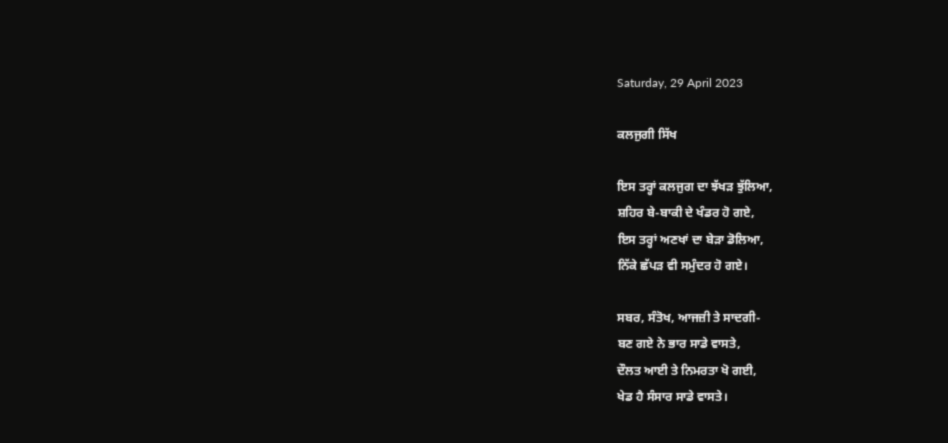Saturday, 29 April 2023

ਕਲਜੁਗੀ ਸਿੱਖ

ਇਸ ਤਰ੍ਹਾਂ ਕਲਜੁਗ ਦਾ ਝੱਖੜ ਝੁੱਲਿਆ,
ਸ਼ਹਿਰ ਬੇ-ਬਾਕੀ ਦੇ ਖੰਡਰ ਹੋ ਗਏ,
ਇਸ ਤਰ੍ਹਾਂ ਅਣਖਾਂ ਦਾ ਬੇੜਾ ਡੋਲਿਆ,
ਨਿੱਕੇ ਛੱਪੜ ਵੀ ਸਮੁੰਦਰ ਹੋ ਗਏ।

ਸਬਰ, ਸੰਤੋਖ, ਆਜਜ਼ੀ ਤੇ ਸਾਦਗੀ-
ਬਣ ਗਏ ਨੇ ਭਾਰ ਸਾਡੇ ਵਾਸਤੇ,
ਦੌਲਤ ਆਈ ਤੇ ਨਿਮਰਤਾ ਖੋ ਗਈ,
ਖੇਡ ਹੈ ਸੰਸਾਰ ਸਾਡੇ ਵਾਸਤੇ।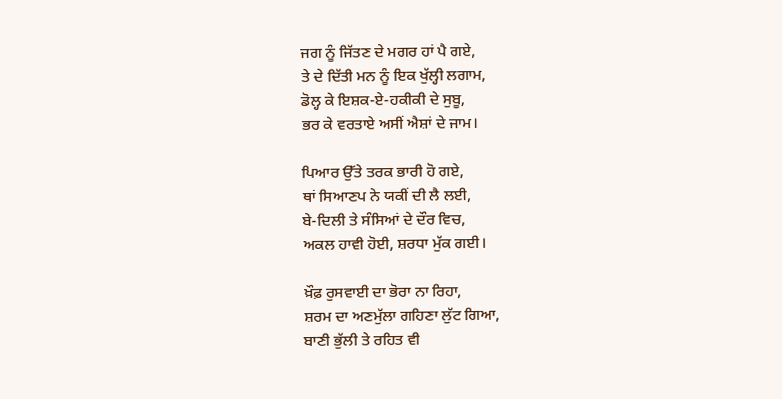ਜਗ ਨੂੰ ਜਿੱਤਣ ਦੇ ਮਗਰ ਹਾਂ ਪੈ ਗਏ,
ਤੇ ਦੇ ਦਿੱਤੀ ਮਨ ਨੂੰ ਇਕ ਖੁੱਲ੍ਹੀ ਲਗਾਮ,
ਡੋਲ੍ਹ ਕੇ ਇਸ਼ਕ-ਏ-ਹਕੀਕੀ ਦੇ ਸੁਬੂ,
ਭਰ ਕੇ ਵਰਤਾਏ ਅਸੀਂ ਐਸ਼ਾਂ ਦੇ ਜਾਮ।

ਪਿਆਰ ਉੱਤੇ ਤਰਕ ਭਾਰੀ ਹੋ ਗਏ,
ਥਾਂ ਸਿਆਣਪ ਨੇ ਯਕੀਂ ਦੀ ਲੈ ਲਈ,
ਬੇ-ਦਿਲੀ ਤੇ ਸੰਸਿਆਂ ਦੇ ਦੌਰ ਵਿਚ,
ਅਕਲ ਹਾਵੀ ਹੋਈ, ਸ਼ਰਧਾ ਮੁੱਕ ਗਈ।

ਖ਼ੌਫ਼ ਰੁਸਵਾਈ ਦਾ ਭੋਰਾ ਨਾ ਰਿਹਾ,
ਸ਼ਰਮ ਦਾ ਅਣਮੁੱਲਾ ਗਹਿਣਾ ਲੁੱਟ ਗਿਆ,
ਬਾਣੀ ਭੁੱਲੀ ਤੇ ਰਹਿਤ ਵੀ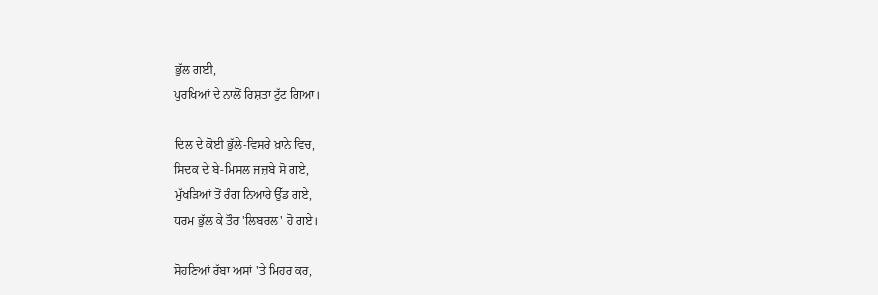ਭੁੱਲ ਗਈ,
ਪੁਰਖਿਆਂ ਦੇ ਨਾਲੋਂ ਰਿਸ਼ਤਾ ਟੁੱਟ ਗਿਆ।

ਦਿਲ ਦੇ ਕੋਈ ਭੁੱਲੇ-ਵਿਸਰੇ ਖ਼ਾਨੇ ਵਿਚ,
ਸਿਦਕ ਦੇ ਬੇ-ਮਿਸਲ ਜਜ਼ਬੇ ਸੋ ਗਏ,
ਮੁੱਖੜਿਆਂ ਤੋਂ ਰੰਗ ਨਿਆਰੇ ਉੱਡ ਗਏ,
ਧਰਮ ਭੁੱਲ ਕੇ ਤੌਰ 'ਲਿਬਰਲ' ਹੋ ਗਏ।

ਸੋਹਣਿਆਂ ਰੱਬਾ ਅਸਾਂ 'ਤੇ ਮਿਹਰ ਕਰ,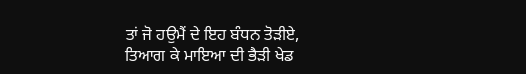ਤਾਂ ਜੋ ਹਉਮੈਂ ਦੇ ਇਹ ਬੰਧਨ ਤੋੜੀਏ,
ਤਿਆਗ ਕੇ ਮਾਇਆ ਦੀ ਭੈੜੀ ਖੇਡ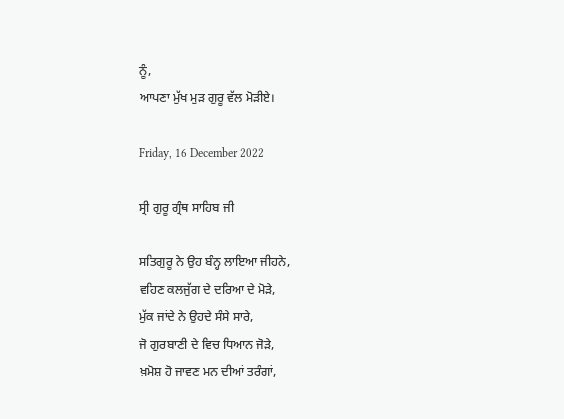ਨੂੰ,
ਆਪਣਾ ਮੁੱਖ ਮੁੜ ਗੁਰੂ ਵੱਲ ਮੋੜੀਏ।

Friday, 16 December 2022

ਸ੍ਰੀ ਗੁਰੂ ਗ੍ਰੰਥ ਸਾਹਿਬ ਜੀ

ਸਤਿਗੁਰੂ ਨੇ ਉਹ ਬੰਨ੍ਹ ਲਾਇਆ ਜੀਹਨੇ,
ਵਹਿਣ ਕਲਜੁੱਗ ਦੇ ਦਰਿਆ ਦੇ ਮੋੜੇ,
ਮੁੱਕ ਜਾਂਦੇ ਨੇ ਉਹਦੇ ਸੰਸੇ ਸਾਰੇ,
ਜੋ ਗੁਰਬਾਣੀ ਦੇ ਵਿਚ ਧਿਆਨ ਜੋੜੇ,
ਖ਼ਮੋਸ਼ ਹੋ ਜਾਵਣ ਮਨ ਦੀਆਂ ਤਰੰਗਾਂ,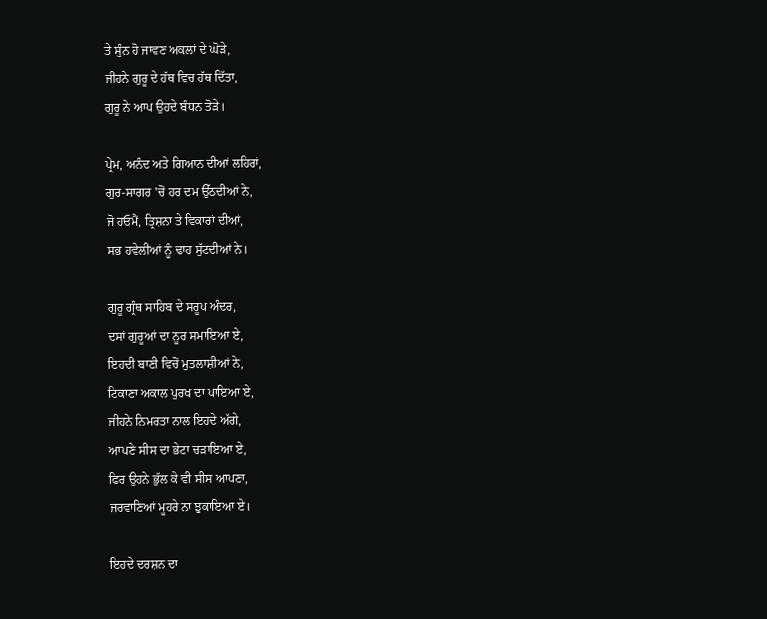ਤੇ ਸੁੰਨ ਹੋ ਜਾਵਣ ਅਕਲਾਂ ਦੇ ਘੋੜੇ,
ਜੀਹਨੇ ਗੁਰੂ ਦੇ ਹੱਥ ਵਿਚ ਹੱਥ ਦਿੱਤਾ,
ਗੁਰੂ ਨੇ ਆਪ ਉਹਦੇ ਬੰਧਨ ਤੋੜੇ।

ਪ੍ਰੇਮ, ਅਨੰਦ ਅਤੇ ਗਿਆਨ ਦੀਆਂ ਲਹਿਰਾਂ,
ਗੁਰ-ਸਾਗਰ 'ਚੋਂ ਹਰ ਦਮ ਉੱਠਦੀਆਂ ਨੇ,
ਜੋ ਹਓਮੈਂ, ਤ੍ਰਿਸ਼ਨਾ ਤੇ ਵਿਕਾਰਾਂ ਦੀਆਂ,
ਸਭ ਹਵੇਲੀਆਂ ਨੂੰ ਢਾਹ ਸੁੱਟਦੀਆਂ ਨੇ।

ਗੁਰੂ ਗ੍ਰੰਥ ਸਾਹਿਬ ਦੇ ਸਰੂਪ ਅੰਦਰ,
ਦਸਾਂ ਗੁਰੂਆਂ ਦਾ ਨੂਰ ਸਮਾਇਆ ਏ,
ਇਹਦੀ ਬਾਣੀ ਵਿਚੋਂ ਮੁਤਲਾਸ਼ੀਆਂ ਨੇ,
ਟਿਕਾਣਾ ਅਕਾਲ ਪੁਰਖ ਦਾ ਪਾਇਆ ਏ,
ਜੀਹਨੇ ਨਿਮਰਤਾ ਨਾਲ ਇਹਦੇ ਅੱਗੇ,
ਆਪਣੇ ਸੀਸ ਦਾ ਭੇਟਾ ਚੜਾਇਆ ਏ,
ਫਿਰ ਉਹਨੇ ਭੁੱਲ ਕੇ ਵੀ ਸੀਸ ਆਪਣਾ,
ਜਰਵਾਣਿਆਂ ਮੂਹਰੇ ਨਾ ਝੁਕਾਇਆ ਏ।

ਇਹਦੇ ਦਰਸ਼ਨ ਦਾ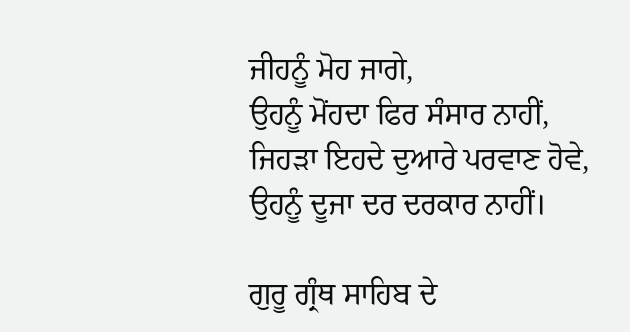ਜੀਹਨੂੰ ਮੋਹ ਜਾਗੇ,
ਉਹਨੂੰ ਮੋਂਹਦਾ ਫਿਰ ਸੰਸਾਰ ਨਾਹੀਂ,
ਜਿਹੜਾ ਇਹਦੇ ਦੁਆਰੇ ਪਰਵਾਣ ਹੋਵੇ,
ਉਹਨੂੰ ਦੂਜਾ ਦਰ ਦਰਕਾਰ ਨਾਹੀਂ।

ਗੁਰੂ ਗ੍ਰੰਥ ਸਾਹਿਬ ਦੇ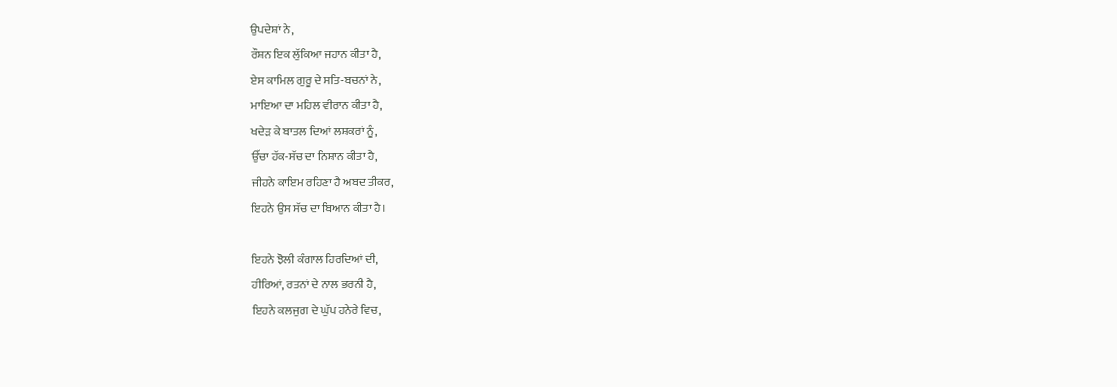ਉਪਦੇਸ਼ਾਂ ਨੇ,
ਰੌਸ਼ਨ ਇਕ ਲੁੱਕਿਆ ਜਹਾਨ ਕੀਤਾ ਹੈ,
ਏਸ ਕਾਮਿਲ ਗੁਰੂ ਦੇ ਸਤਿ-ਬਚਨਾਂ ਨੇ,
ਮਾਇਆ ਦਾ ਮਹਿਲ ਵੀਰਾਨ ਕੀਤਾ ਹੈ,
ਖਦੇੜ ਕੇ ਬਾਤਲ ਦਿਆਂ ਲਸ਼ਕਰਾਂ ਨੂੰ,
ਉੱਚਾ ਹੱਕ-ਸੱਚ ਦਾ ਨਿਸ਼ਾਨ ਕੀਤਾ ਹੈ,
ਜੀਹਨੇ ਕਾਇਮ ਰਹਿਣਾ ਹੈ ਅਬਦ ਤੀਕਰ,
ਇਹਨੇ ਉਸ ਸੱਚ ਦਾ ਬਿਆਨ ਕੀਤਾ ਹੈ।

ਇਹਨੇ ਝੋਲੀ ਕੰਗਾਲ ਹਿਰਦਿਆਂ ਦੀ,
ਹੀਰਿਆਂ, ਰਤਨਾਂ ਦੇ ਨਾਲ ਭਰਨੀ ਹੈ,
ਇਹਨੇ ਕਲਜੁਗ ਦੇ ਘੁੱਪ ਹਨੇਰੇ ਵਿਚ,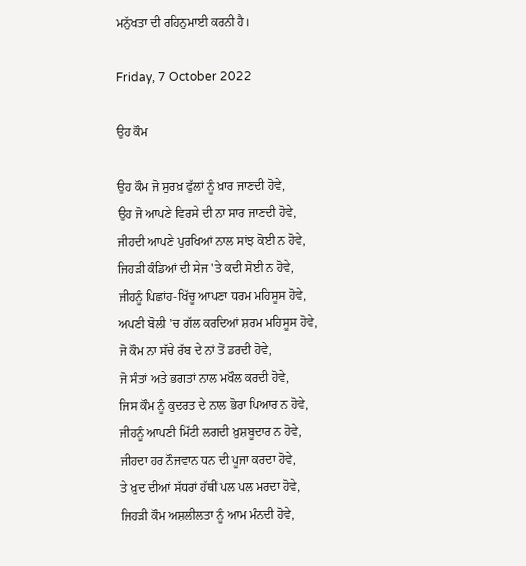ਮਨੁੱਖਤਾ ਦੀ ਰਹਿਨੁਮਾਈ ਕਰਨੀ ਹੈ।

Friday, 7 October 2022

ਉਹ ਕੌਮ

ਉਹ ਕੌਮ ਜੋ ਸੁਰਖ਼ ਫੁੱਲਾਂ ਨੂੰ ਖ਼ਾਰ ਜਾਣਦੀ ਹੋਵੇ,
ਉਹ ਜੋ ਆਪਣੇ ਵਿਰਸੇ ਦੀ ਨਾ ਸਾਰ ਜਾਣਦੀ ਹੋਵੇ,
ਜੀਹਦੀ ਆਪਣੇ ਪੁਰਖਿਆਂ ਨਾਲ ਸਾਂਝ ਕੋਈ ਨ ਹੋਵੇ,
ਜਿਹੜੀ ਕੰਡਿਆਂ ਦੀ ਸੇਜ 'ਤੇ ਕਦੀ ਸੋਈ ਨ ਹੋਵੇ,
ਜੀਹਨੂੰ ਪਿਛਾਂਹ-ਖਿੱਚੂ ਆਪਣਾ ਧਰਮ ਮਹਿਸੂਸ ਹੋਵੇ,
ਅਪਣੀ ਬੋਲੀ 'ਚ ਗੱਲ ਕਰਦਿਆਂ ਸ਼ਰਮ ਮਹਿਸੂਸ ਹੋਵੇ,
ਜੋ ਕੌਮ ਨਾ ਸੱਚੇ ਰੱਬ ਦੇ ਨਾਂ ਤੋਂ ਡਰਦੀ ਹੋਵੇ,
ਜੋ ਸੰਤਾਂ ਅਤੇ ਭਗਤਾਂ ਨਾਲ ਮਖੌਲ ਕਰਦੀ ਹੋਵੇ,
ਜਿਸ ਕੌਮ ਨੂੰ ਕੁਦਰਤ ਦੇ ਨਾਲ ਭੋਰਾ ਪਿਆਰ ਨ ਹੋਵੇ,
ਜੀਹਨੂੰ ਆਪਣੀ ਮਿੱਟੀ ਲਗਦੀ ਖ਼ੁਸ਼ਬੂਦਾਰ ਨ ਹੋਵੇ,
ਜੀਹਦਾ ਹਰ ਨੌਜਵਾਨ ਧਨ ਦੀ ਪੂਜਾ ਕਰਦਾ ਹੋਵੇ,
ਤੇ ਖ਼ੁਦ ਦੀਆਂ ਸੱਧਰਾਂ ਹੱਥੀਂ ਪਲ ਪਲ ਮਰਦਾ ਹੋਵੇ,
ਜਿਹੜੀ ਕੌਮ ਅਸ਼ਲੀਲਤਾ ਨੂੰ ਆਮ ਮੰਨਦੀ ਹੋਵੇ,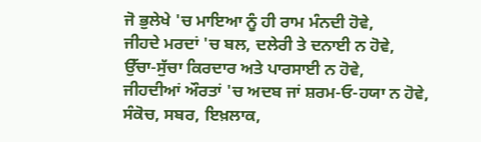ਜੋ ਭੁਲੇਖੇ 'ਚ ਮਾਇਆ ਨੂੰ ਹੀ ਰਾਮ ਮੰਨਦੀ ਹੋਵੇ,
ਜੀਹਦੇ ਮਰਦਾਂ 'ਚ ਬਲ, ਦਲੇਰੀ ਤੇ ਦਨਾਈ ਨ ਹੋਵੇ,
ਉੱਚਾ-ਸੁੱਚਾ ਕਿਰਦਾਰ ਅਤੇ ਪਾਰਸਾਈ ਨ ਹੋਵੇ,
ਜੀਹਦੀਆਂ ਔਰਤਾਂ 'ਚ ਅਦਬ ਜਾਂ ਸ਼ਰਮ-ਓ-ਹਯਾ ਨ ਹੋਵੇ,
ਸੰਕੋਚ, ਸਬਰ, ਇਖ਼ਲਾਕ,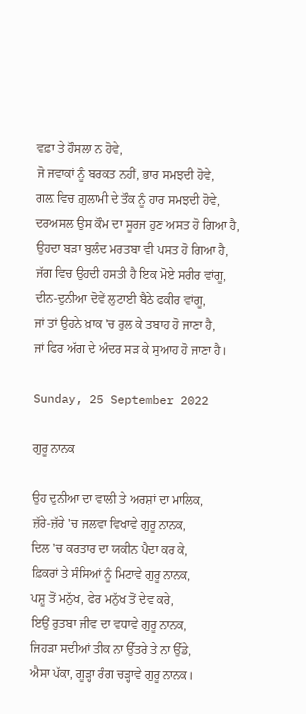ਵਫ਼ਾ ਤੇ ਹੌਸਲਾ ਨ ਹੋਵੇ,
ਜੋ ਜਵਾਕਾਂ ਨੂੰ ਬਰਕਤ ਨਹੀਂ, ਭਾਰ ਸਮਝਦੀ ਹੋਵੇ,
ਗਲ਼ ਵਿਚ ਗ਼ੁਲਾਮੀ ਦੇ ਤੌਕ ਨੂੰ ਹਾਰ ਸਮਝਦੀ ਹੋਵੇ,
ਦਰਅਸਲ ਉਸ ਕੌਮ ਦਾ ਸੂਰਜ ਹੁਣ ਅਸਤ ਹੋ ਗਿਆ ਹੈ,
ਉਹਦਾ ਬੜਾ ਬੁਲੰਦ ਮਰਤਬਾ ਵੀ ਪਸਤ ਹੋ ਗਿਆ ਹੈ,
ਜੱਗ ਵਿਚ ਉਹਦੀ ਹਸਤੀ ਹੈ ਇਕ ਮੋਏ ਸਰੀਰ ਵਾਂਗੂ,
ਦੀਨ-ਦੁਨੀਆ ਦੋਵੇਂ ਲੁਟਾਈ ਬੈਠੇ ਫਕੀਰ ਵਾਂਗੂ,
ਜਾਂ ਤਾਂ ਉਹਨੇ ਖ਼ਾਕ 'ਚ ਰੁਲ ਕੇ ਤਬਾਹ ਹੋ ਜਾਣਾ ਹੈ,
ਜਾਂ ਫਿਰ ਅੱਗ ਦੇ ਅੰਦਰ ਸੜ ਕੇ ਸੁਆਹ ਹੋ ਜਾਣਾ ਹੈ।

Sunday, 25 September 2022

ਗੁਰੂ ਨਾਨਕ

ਉਹ ਦੁਨੀਆ ਦਾ ਵਾਲੀ ਤੇ ਅਰਸ਼ਾਂ ਦਾ ਮਾਲਿਕ,
ਜ਼ੱਰੇ-ਜ਼ੱਰੇ 'ਚ ਜਲਵਾ ਵਿਖਾਵੇ ਗੁਰੂ ਨਾਨਕ,
ਦਿਲ 'ਚ ਕਰਤਾਰ ਦਾ ਯਕੀਨ ਪੈਦਾ ਕਰ ਕੇ,
ਫ਼ਿਕਰਾਂ ਤੇ ਸੰਸਿਆਂ ਨੂੰ ਮਿਟਾਵੇ ਗੁਰੂ ਨਾਨਕ,
ਪਸ਼ੂ ਤੋਂ ਮਨੁੱਖ, ਫੇਰ ਮਨੁੱਖ ਤੋਂ ਦੇਵ ਕਰੇ,
ਇਉਂ ਰੁਤਬਾ ਜੀਵ ਦਾ ਵਧਾਵੇ ਗੁਰੂ ਨਾਨਕ,
ਜਿਹੜਾ ਸਦੀਆਂ ਤੀਕ ਨਾ ਉੱਤਰੇ ਤੇ ਨਾ ਉੱਡੇ,
ਐਸਾ ਪੱਕਾ, ਗੂੜ੍ਹਾ ਰੰਗ ਚੜ੍ਹਾਵੇ ਗੁਰੂ ਨਾਨਕ।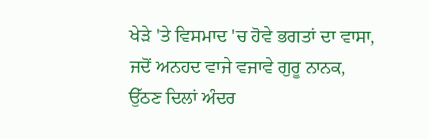ਖੇੜੇ 'ਤੇ ਵਿਸਮਾਦ 'ਚ ਹੋਵੇ ਭਗਤਾਂ ਦਾ ਵਾਸਾ,
ਜਦੋਂ ਅਨਹਦ ਵਾਜੇ ਵਜਾਵੇ ਗੁਰੂ ਨਾਨਕ,
ਉੱਠਣ ਦਿਲਾਂ ਅੰਦਰ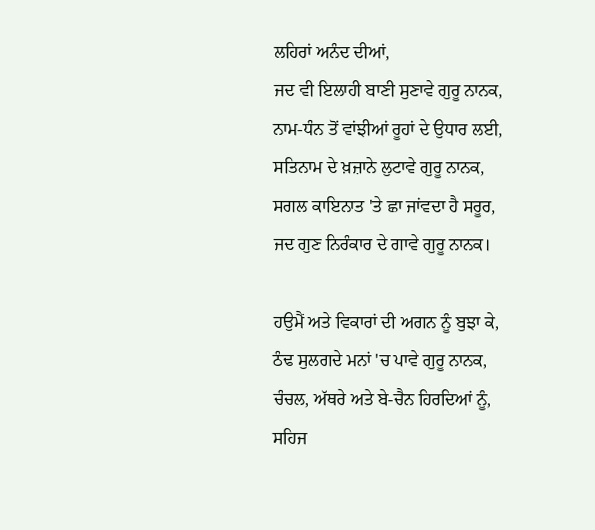ਲਹਿਰਾਂ ਅਨੰਦ ਦੀਆਂ,
ਜਦ ਵੀ ਇਲਾਹੀ ਬਾਣੀ ਸੁਣਾਵੇ ਗੁਰੂ ਨਾਨਕ,
ਨਾਮ-ਧੰਨ ਤੋਂ ਵਾਂਝੀਆਂ ਰੂਹਾਂ ਦੇ ਉਧਾਰ ਲਈ,
ਸਤਿਨਾਮ ਦੇ ਖ਼ਜ਼ਾਨੇ ਲੁਟਾਵੇ ਗੁਰੂ ਨਾਨਕ,
ਸਗਲ ਕਾਇਨਾਤ 'ਤੇ ਛਾ ਜਾਂਵਦਾ ਹੈ ਸਰੂਰ,
ਜਦ ਗੁਣ ਨਿਰੰਕਾਰ ਦੇ ਗਾਵੇ ਗੁਰੂ ਨਾਨਕ।

ਹਉਮੈਂ ਅਤੇ ਵਿਕਾਰਾਂ ਦੀ ਅਗਨ ਨੂੰ ਬੁਝਾ ਕੇ,
ਠੰਢ ਸੁਲਗਦੇ ਮਨਾਂ 'ਚ ਪਾਵੇ ਗੁਰੂ ਨਾਨਕ,
ਚੰਚਲ, ਅੱਥਰੇ ਅਤੇ ਬੇ-ਚੈਨ ਹਿਰਦਿਆਂ ਨੂੰ,
ਸਹਿਜ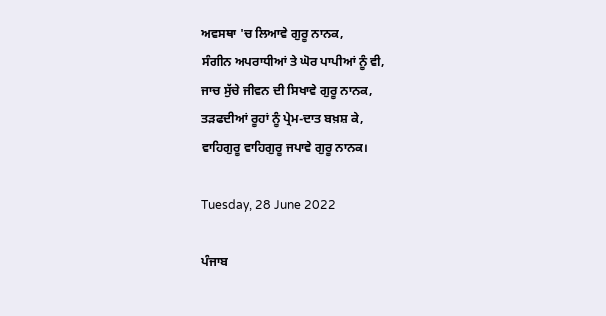ਅਵਸਥਾ 'ਚ ਲਿਆਵੇ ਗੁਰੂ ਨਾਨਕ,
ਸੰਗੀਨ ਅਪਰਾਧੀਆਂ ਤੇ ਘੋਰ ਪਾਪੀਆਂ ਨੂੰ ਵੀ,
ਜਾਚ ਸੁੱਚੇ ਜੀਵਨ ਦੀ ਸਿਖਾਵੇ ਗੁਰੂ ਨਾਨਕ,
ਤੜਫਦੀਆਂ ਰੂਹਾਂ ਨੂੰ ਪ੍ਰੇਮ-ਦਾਤ ਬਖ਼ਸ਼ ਕੇ,
ਵਾਹਿਗੁਰੂ ਵਾਹਿਗੁਰੂ ਜਪਾਵੇ ਗੁਰੂ ਨਾਨਕ।

Tuesday, 28 June 2022

ਪੰਜਾਬ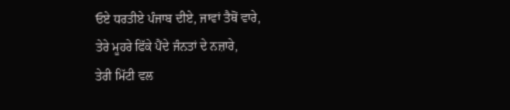ਓਏ ਧਰਤੀਏ ਪੰਜਾਬ ਦੀਏ, ਜਾਵਾਂ ਤੈਥੋਂ ਵਾਰੇ,
ਤੇਰੇ ਮੂਹਰੇ ਫਿੱਕੇ ਪੈਂਦੇ ਜੰਨਤਾਂ ਦੇ ਨਜ਼ਾਰੇ,
ਤੇਰੀ ਮਿੱਟੀ ਵਲ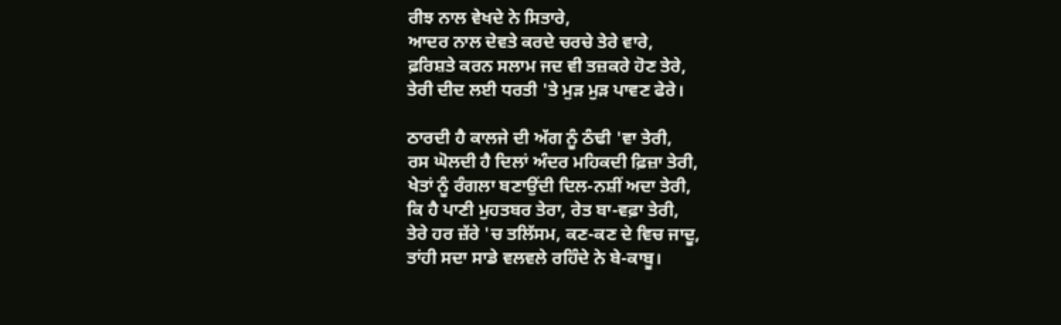ਰੀਝ ਨਾਲ ਵੇਖਦੇ ਨੇ ਸਿਤਾਰੇ,
ਆਦਰ ਨਾਲ ਦੇਵਤੇ ਕਰਦੇ ਚਰਚੇ ਤੇਰੇ ਵਾਰੇ,
ਫ਼ਰਿਸ਼ਤੇ ਕਰਨ ਸਲਾਮ ਜਦ ਵੀ ਤਜ਼ਕਰੇ ਹੋਣ ਤੇਰੇ,
ਤੇਰੀ ਦੀਦ ਲਈ ਧਰਤੀ 'ਤੇ ਮੁੜ ਮੁੜ ਪਾਵਣ ਫੇਰੇ।

ਠਾਰਦੀ ਹੈ ਕਾਲਜੇ ਦੀ ਅੱਗ ਨੂੰ ਠੰਢੀ 'ਵਾ ਤੇਰੀ,
ਰਸ ਘੋਲਦੀ ਹੈ ਦਿਲਾਂ ਅੰਦਰ ਮਹਿਕਦੀ ਫ਼ਿਜ਼ਾ ਤੇਰੀ,
ਖੇਤਾਂ ਨੂੰ ਰੰਗਲਾ ਬਣਾਉਂਦੀ ਦਿਲ-ਨਸ਼ੀਂ ਅਦਾ ਤੇਰੀ,
ਕਿ ਹੈ ਪਾਣੀ ਮੁਹਤਬਰ ਤੇਰਾ, ਰੇਤ ਬਾ-ਵਫ਼ਾ ਤੇਰੀ,
ਤੇਰੇ ਹਰ ਜ਼ੱਰੇ 'ਚ ਤਲਿੱਸਮ, ਕਣ-ਕਣ ਦੇ ਵਿਚ ਜਾਦੂ,
ਤਾਂਹੀ ਸਦਾ ਸਾਡੇ ਵਲਵਲੇ ਰਹਿੰਦੇ ਨੇ ਬੇ-ਕਾਬੂ।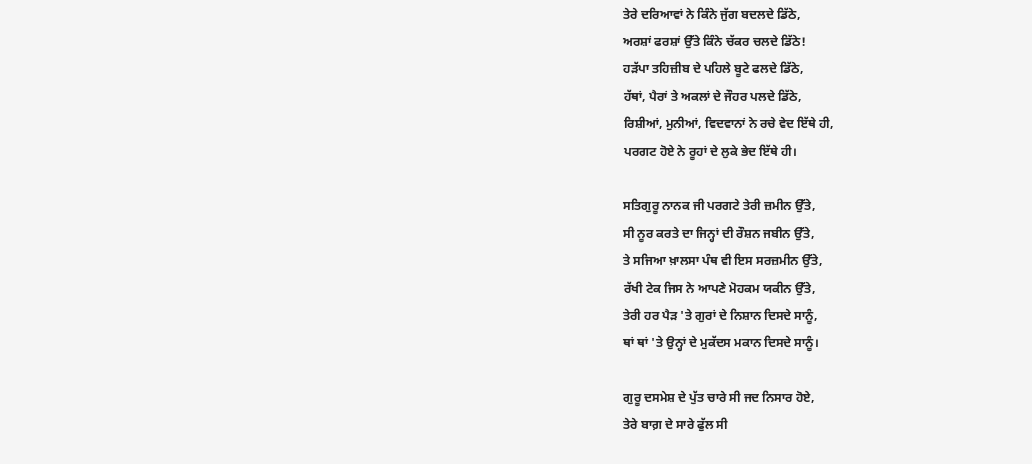ਤੇਰੇ ਦਰਿਆਵਾਂ ਨੇ ਕਿੰਨੇ ਜੁੱਗ ਬਦਲਦੇ ਡਿੱਠੇ,
ਅਰਸ਼ਾਂ ਫਰਸ਼ਾਂ ਉੱਤੇ ਕਿੰਨੇ ਚੱਕਰ ਚਲਦੇ ਡਿੱਠੇ!
ਹੜੱਪਾ ਤਹਿਜ਼ੀਬ ਦੇ ਪਹਿਲੇ ਬੂਟੇ ਫਲਦੇ ਡਿੱਠੇ,
ਹੱਥਾਂ, ਪੈਰਾਂ ਤੇ ਅਕਲਾਂ ਦੇ ਜੌਹਰ ਪਲਦੇ ਡਿੱਠੇ,
ਰਿਸ਼ੀਆਂ, ਮੁਨੀਆਂ, ਵਿਦਵਾਨਾਂ ਨੇ ਰਚੇ ਵੇਦ ਇੱਥੇ ਹੀ,
ਪਰਗਟ ਹੋਏ ਨੇ ਰੂਹਾਂ ਦੇ ਲੁਕੇ ਭੇਦ ਇੱਥੇ ਹੀ।

ਸਤਿਗੁਰੂ ਨਾਨਕ ਜੀ ਪਰਗਟੇ ਤੇਰੀ ਜ਼ਮੀਨ ਉੱਤੇ,
ਸੀ ਨੂਰ ਕਰਤੇ ਦਾ ਜਿਨ੍ਹਾਂ ਦੀ ਰੌਸ਼ਨ ਜਬੀਨ ਉੱਤੇ,
ਤੇ ਸਜਿਆ ਖ਼ਾਲਸਾ ਪੰਥ ਵੀ ਇਸ ਸਰਜ਼ਮੀਨ ਉੱਤੇ,
ਰੱਖੀ ਟੇਕ ਜਿਸ ਨੇ ਆਪਣੇ ਮੋਹਕਮ ਯਕੀਨ ਉੱਤੇ,
ਤੇਰੀ ਹਰ ਪੈੜ 'ਤੇ ਗੁਰਾਂ ਦੇ ਨਿਸ਼ਾਨ ਦਿਸਦੇ ਸਾਨੂੰ,
ਥਾਂ ਥਾਂ 'ਤੇ ਉਨ੍ਹਾਂ ਦੇ ਮੁਕੱਦਸ ਮਕਾਨ ਦਿਸਦੇ ਸਾਨੂੰ।

ਗੁਰੂ ਦਸਮੇਸ਼ ਦੇ ਪੁੱਤ ਚਾਰੇ ਸੀ ਜਦ ਨਿਸਾਰ ਹੋਏ,
ਤੇਰੇ ਬਾਗ਼ ਦੇ ਸਾਰੇ ਫੁੱਲ ਸੀ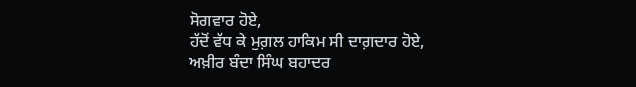ਸੋਗਵਾਰ ਹੋਏ,
ਹੱਦੋਂ ਵੱਧ ਕੇ ਮੁਗ਼ਲ ਹਾਕਿਮ ਸੀ ਦਾਗ਼ਦਾਰ ਹੋਏ,
ਅਖ਼ੀਰ ਬੰਦਾ ਸਿੰਘ ਬਹਾਦਰ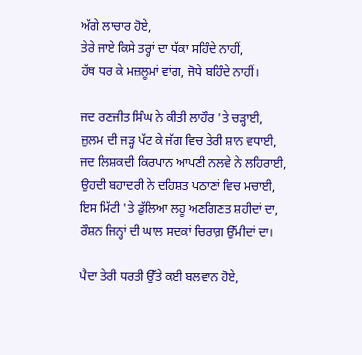ਅੱਗੇ ਲਾਚਾਰ ਹੋਏ,
ਤੇਰੇ ਜਾਏ ਕਿਸੇ ਤਰ੍ਹਾਂ ਦਾ ਧੱਕਾ ਸਹਿੰਦੇ ਨਾਹੀਂ,
ਹੱਥ ਧਰ ਕੇ ਮਜ਼ਲੂਮਾਂ ਵਾਂਗ, ਜੋਧੇ ਬਹਿੰਦੇ ਨਾਹੀਂ।

ਜਦ ਰਣਜੀਤ ਸਿੰਘ ਨੇ ਕੀਤੀ ਲਾਹੌਰ 'ਤੇ ਚੜ੍ਹਾਈ,
ਜ਼ੁਲਮ ਦੀ ਜੜ੍ਹ ਪੱਟ ਕੇ ਜੱਗ ਵਿਚ ਤੇਰੀ ਸ਼ਾਨ ਵਧਾਈ,
ਜਦ ਲਿਸ਼ਕਦੀ ਕਿਰਪਾਨ ਆਪਣੀ ਨਲਵੇ ਨੇ ਲਹਿਰਾਈ,
ਉਹਦੀ ਬਹਾਦਰੀ ਨੇ ਦਹਿਸ਼ਤ ਪਠਾਣਾਂ ਵਿਚ ਮਚਾਈ,
ਇਸ ਮਿੱਟੀ 'ਤੇ ਡੁੱਲਿਆ ਲਹੂ ਅਣਗਿਣਤ ਸ਼ਹੀਦਾਂ ਦਾ,
ਰੌਸ਼ਨ ਜਿਨ੍ਹਾਂ ਦੀ ਘਾਲ ਸਦਕਾਂ ਚਿਰਾਗ਼ ਉੱਮੀਦਾਂ ਦਾ।

ਪੈਦਾ ਤੇਰੀ ਧਰਤੀ ਉੱਤੇ ਕਈ ਬਲਵਾਨ ਹੋਏ,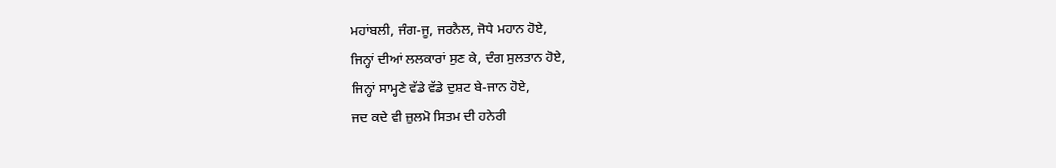ਮਹਾਂਬਲੀ, ਜੰਗ-ਜੂ, ਜਰਨੈਲ, ਜੋਧੇ ਮਹਾਨ ਹੋਏ,
ਜਿਨ੍ਹਾਂ ਦੀਆਂ ਲਲਕਾਰਾਂ ਸੁਣ ਕੇ, ਦੰਗ ਸੁਲਤਾਨ ਹੋਏ,
ਜਿਨ੍ਹਾਂ ਸਾਮ੍ਹਣੇ ਵੱਡੇ ਵੱਡੇ ਦੁਸ਼ਟ ਬੇ-ਜਾਨ ਹੋਏ,
ਜਦ ਕਦੇ ਵੀ ਜ਼ੁਲਮੋ ਸਿਤਮ ਦੀ ਹਨੇਰੀ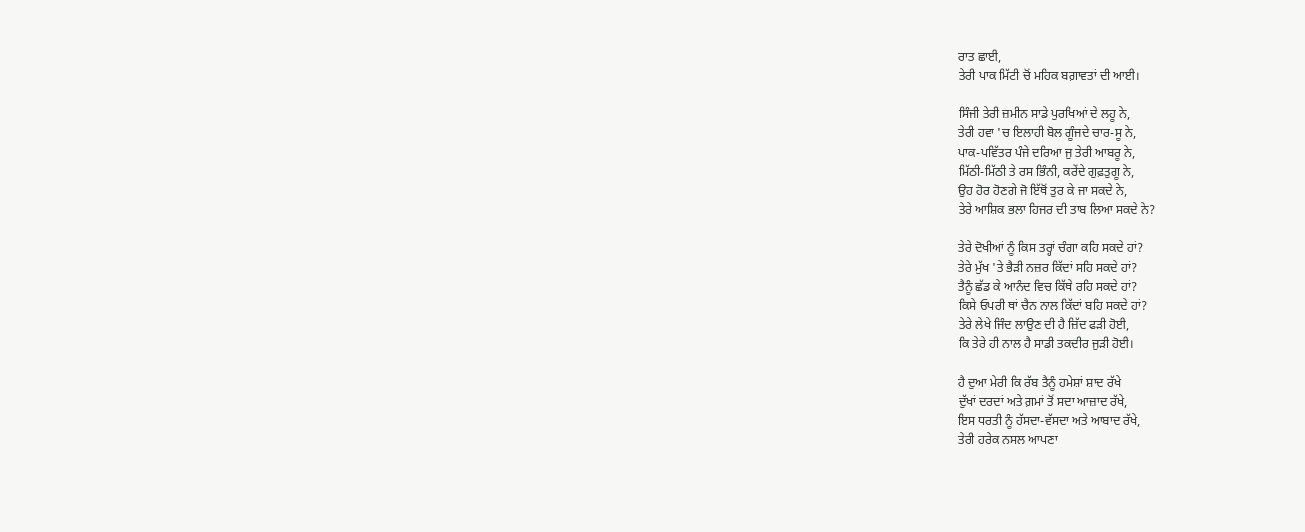ਰਾਤ ਛਾਈ,
ਤੇਰੀ ਪਾਕ ਮਿੱਟੀ ਚੋਂ ਮਹਿਕ ਬਗ਼ਾਵਤਾਂ ਦੀ ਆਈ।

ਸਿੰਜੀ ਤੇਰੀ ਜ਼ਮੀਨ ਸਾਡੇ ਪੁਰਖਿਆਂ ਦੇ ਲਹੂ ਨੇ,
ਤੇਰੀ ਹਵਾ 'ਚ ਇਲਾਹੀ ਬੋਲ ਗੂੰਜਦੇ ਚਾਰ-ਸੂ ਨੇ,
ਪਾਕ-ਪਵਿੱਤਰ ਪੰਜੇ ਦਰਿਆ ਜੁ ਤੇਰੀ ਆਬਰੂ ਨੇ,
ਮਿੱਠੀ-ਮਿੱਠੀ ਤੇ ਰਸ ਭਿੰਨੀ, ਕਰੇਂਦੇ ਗੁਫ਼ਤੁਗੂ ਨੇ,
ਉਹ ਹੋਰ ਹੋਣਗੇ ਜੋ ਇੱਥੋਂ ਤੁਰ ਕੇ ਜਾ ਸਕਦੇ ਨੇ,
ਤੇਰੇ ਆਸ਼ਿਕ ਭਲਾ ਹਿਜਰ ਦੀ ਤਾਬ ਲਿਆ ਸਕਦੇ ਨੇ?

ਤੇਰੇ ਦੋਖੀਆਂ ਨੂੰ ਕਿਸ ਤਰ੍ਹਾਂ ਚੰਗਾ ਕਹਿ ਸਕਦੇ ਹਾਂ?
ਤੇਰੇ ਮੁੱਖ 'ਤੇ ਭੈੜੀ ਨਜ਼ਰ ਕਿੱਦਾਂ ਸਹਿ ਸਕਦੇ ਹਾਂ?
ਤੈਨੂੰ ਛੱਡ ਕੇ ਆਨੰਦ ਵਿਚ ਕਿੱਥੇ ਰਹਿ ਸਕਦੇ ਹਾਂ?
ਕਿਸੇ ਓਪਰੀ ਥਾਂ ਚੈਨ ਨਾਲ ਕਿੱਦਾਂ ਬਹਿ ਸਕਦੇ ਹਾਂ?
ਤੇਰੇ ਲੇਖੇ ਜਿੰਦ ਲਾਉਣ ਦੀ ਹੈ ਜ਼ਿੱਦ ਫੜੀ ਹੋਈ,
ਕਿ ਤੇਰੇ ਹੀ ਨਾਲ ਹੈ ਸਾਡੀ ਤਕਦੀਰ ਜੁੜੀ ਹੋਈ।

ਹੈ ਦੁਆ ਮੇਰੀ ਕਿ ਰੱਬ ਤੈਨੂੰ ਹਮੇਸ਼ਾਂ ਸ਼ਾਦ ਰੱਖੇ
ਦੁੱਖਾਂ ਦਰਦਾਂ ਅਤੇ ਗ਼ਮਾਂ ਤੋਂ ਸਦਾ ਆਜ਼ਾਦ ਰੱਖੇ,
ਇਸ ਧਰਤੀ ਨੂੰ ਹੱਸਦਾ-ਵੱਸਦਾ ਅਤੇ ਆਬਾਦ ਰੱਖੇ,
ਤੇਰੀ ਹਰੇਕ ਨਸਲ ਆਪਣਾ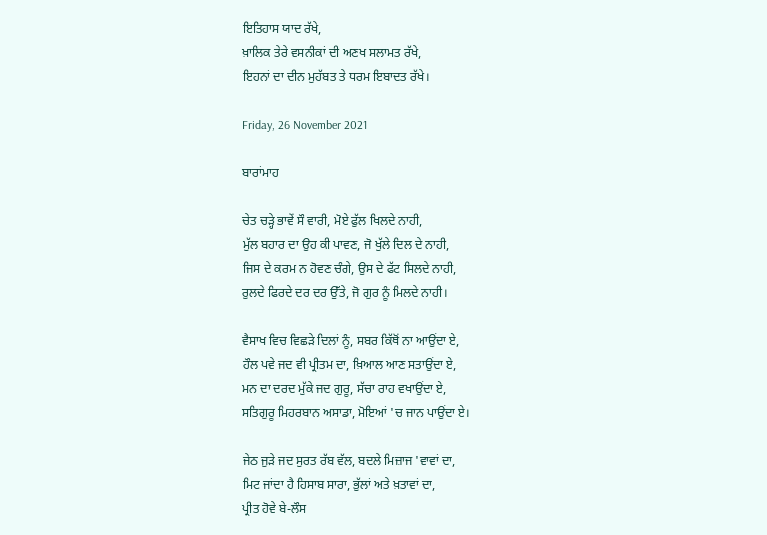ਇਤਿਹਾਸ ਯਾਦ ਰੱਖੇ,
ਖ਼ਾਲਿਕ ਤੇਰੇ ਵਸਨੀਕਾਂ ਦੀ ਅਣਖ ਸਲਾਮਤ ਰੱਖੇ,
ਇਹਨਾਂ ਦਾ ਦੀਨ ਮੁਹੱਬਤ ਤੇ ਧਰਮ ਇਬਾਦਤ ਰੱਖੇ।

Friday, 26 November 2021

ਬਾਰਾਂਮਾਹ

ਚੇਤ ਚੜ੍ਹੇ ਭਾਵੇਂ ਸੌ ਵਾਰੀ, ਮੋਏ ਫੁੱਲ ਖਿਲਦੇ ਨਾਹੀ,
ਮੁੱਲ ਬਹਾਰ ਦਾ ਉਹ ਕੀ ਪਾਵਣ, ਜੋ ਖੁੱਲੇ ਦਿਲ ਦੇ ਨਾਹੀ,
ਜਿਸ ਦੇ ਕਰਮ ਨ ਹੋਵਣ ਚੰਗੇ, ਉਸ ਦੇ ਫੱਟ ਸਿਲਦੇ ਨਾਹੀ,
ਰੁਲਦੇ ਫਿਰਦੇ ਦਰ ਦਰ ਉੱਤੇ, ਜੋ ਗੁਰ ਨੂੰ ਮਿਲਦੇ ਨਾਹੀ।

ਵੈਸਾਖ ਵਿਚ ਵਿਛੜੇ ਦਿਲਾਂ ਨੂੰ, ਸਬਰ ਕਿੱਥੋਂ ਨਾ ਆਉਂਦਾ ਏ,
ਹੌਲ ਪਵੇ ਜਦ ਵੀ ਪ੍ਰੀਤਮ ਦਾ, ਖ਼ਿਆਲ ਆਣ ਸਤਾਉਂਦਾ ਏ,
ਮਨ ਦਾ ਦਰਦ ਮੁੱਕੇ ਜਦ ਗੁਰੂ, ਸੱਚਾ ਰਾਹ ਵਖਾਉਂਦਾ ਏ,
ਸਤਿਗੁਰੂ ਮਿਹਰਬਾਨ ਅਸਾਡਾ, ਮੋਇਆਂ 'ਚ ਜਾਨ ਪਾਉਂਦਾ ਏ।

ਜੇਠ ਜੁੜੇ ਜਦ ਸੁਰਤ ਰੱਬ ਵੱਲ, ਬਦਲੇ ਮਿਜ਼ਾਜ 'ਵਾਵਾਂ ਦਾ,
ਮਿਟ ਜਾਂਦਾ ਹੈ ਹਿਸਾਬ ਸਾਰਾ, ਭੁੱਲਾਂ ਅਤੇ ਖ਼ਤਾਵਾਂ ਦਾ,
ਪ੍ਰੀਤ ਹੋਵੇ ਬੇ-ਲੌਸ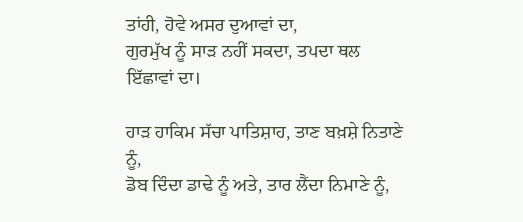ਤਾਂਹੀ, ਹੋਵੇ ਅਸਰ ਦੁਆਵਾਂ ਦਾ,
ਗੁਰਮੁੱਖ ਨੂੰ ਸਾੜ ਨਹੀਂ ਸਕਦਾ, ਤਪਦਾ ਥਲ ਇੱਛਾਵਾਂ ਦਾ।

ਹਾੜ ਹਾਕਿਮ ਸੱਚਾ ਪਾਤਿਸ਼ਾਹ, ਤਾਣ ਬਖ਼ਸ਼ੇ ਨਿਤਾਣੇ ਨੂੰ,
ਡੋਬ ਦਿੰਦਾ ਡਾਢੇ ਨੂੰ ਅਤੇ, ਤਾਰ ਲੈਂਦਾ ਨਿਮਾਣੇ ਨੂੰ,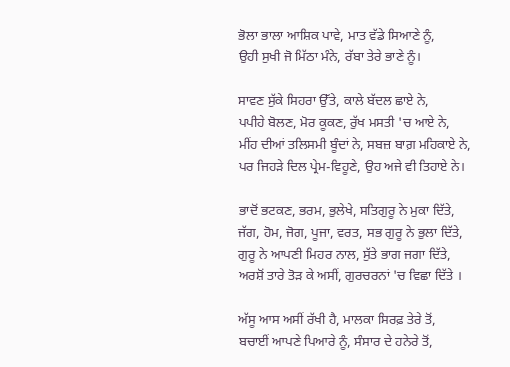ਭੋਲਾ ਭਾਲਾ ਆਸ਼ਿਕ ਪਾਵੇ, ਮਾਤ ਵੱਡੇ ਸਿਆਣੇ ਨੂੰ,
ਉਹੀ ਸੁਖੀ ਜੋ ਮਿੱਠਾ ਮੰਨੇ, ਰੱਬਾ ਤੇਰੇ ਭਾਣੇ ਨੂੰ।

ਸਾਵਣ ਸੁੱਕੇ ਸਿਹਰਾ ਉੱਤੇ, ਕਾਲੇ ਬੱਦਲ ਛਾਏ ਨੇ,
ਪਪੀਹੇ ਬੋਲਣ, ਮੋਰ ਕੂਕਣ, ਰੁੱਖ ਮਸਤੀ 'ਚ ਆਏ ਨੇ,
ਮੀਂਹ ਦੀਆਂ ਤਲਿਸਮੀ ਬੂੰਦਾਂ ਨੇ, ਸਬਜ਼ ਬਾਗ਼ ਮਹਿਕਾਏ ਨੇ,
ਪਰ ਜਿਹੜੇ ਦਿਲ ਪ੍ਰੇਮ-ਵਿਹੂਣੇ, ਉਹ ਅਜੇ ਵੀ ਤਿਹਾਏ ਨੇ।

ਭਾਦੋਂ ਭਟਕਣ, ਭਰਮ, ਭੁਲੇਖੇ, ਸਤਿਗੁਰੂ ਨੇ ਮੁਕਾ ਦਿੱਤੇ,
ਜੱਗ, ਹੋਮ, ਜੋਗ, ਪੂਜਾ, ਵਰਤ, ਸਭ ਗੁਰੂ ਨੇ ਭੁਲਾ ਦਿੱਤੇ,
ਗੁਰੂ ਨੇ ਆਪਣੀ ਮਿਹਰ ਨਾਲ, ਸੁੱਤੇ ਭਾਗ ਜਗਾ ਦਿੱਤੇ,
ਅਰਸ਼ੋਂ ਤਾਰੇ ਤੋੜ ਕੇ ਅਸੀਂ, ਗੁਰਚਰਨਾਂ 'ਚ ਵਿਛਾ ਦਿੱਤੇ ।

ਅੱਸੂ ਆਸ ਅਸੀਂ ਰੱਖੀ ਹੈ, ਮਾਲਕਾ ਸਿਰਫ਼ ਤੇਰੇ ਤੋਂ,
ਬਚਾਈਂ ਆਪਣੇ ਪਿਆਰੇ ਨੂੰ, ਸੰਸਾਰ ਦੇ ਹਨੇਰੇ ਤੋਂ,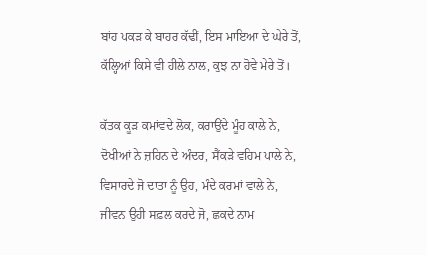ਬਾਂਹ ਪਕੜ ਕੇ ਬਾਹਰ ਕੱਢੀਂ, ਇਸ ਮਾਇਆ ਦੇ ਘੇਰੇ ਤੋਂ,
ਕੱਲ੍ਹਿਆਂ ਕਿਸੇ ਵੀ ਹੀਲੇ ਨਾਲ, ਕੁਝ ਨਾ ਹੋਵੇ ਮੇਰੇ ਤੋਂ।

ਕੱਤਕ ਕੂੜ ਕਮਾਂਵਦੇ ਲੋਕ, ਕਰਾਉਂਦੇ ਮੂੰਹ ਕਾਲੇ ਨੇ,
ਦੋਖੀਆਂ ਨੇ ਜ਼ਹਿਨ ਦੇ ਅੰਦਰ, ਸੈਂਕੜੇ ਵਹਿਮ ਪਾਲੇ ਨੇ,
ਵਿਸਾਰਦੇ ਜੋ ਦਾਤਾ ਨੂੰ ਉਹ, ਮੰਦੇ ਕਰਮਾਂ ਵਾਲੇ ਨੇ,
ਜੀਵਨ ਉਹੀ ਸਫ਼ਲ ਕਰਦੇ ਜੋ, ਛਕਦੇ ਨਾਮ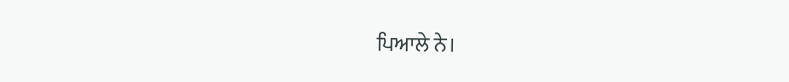ਪਿਆਲੇ ਨੇ।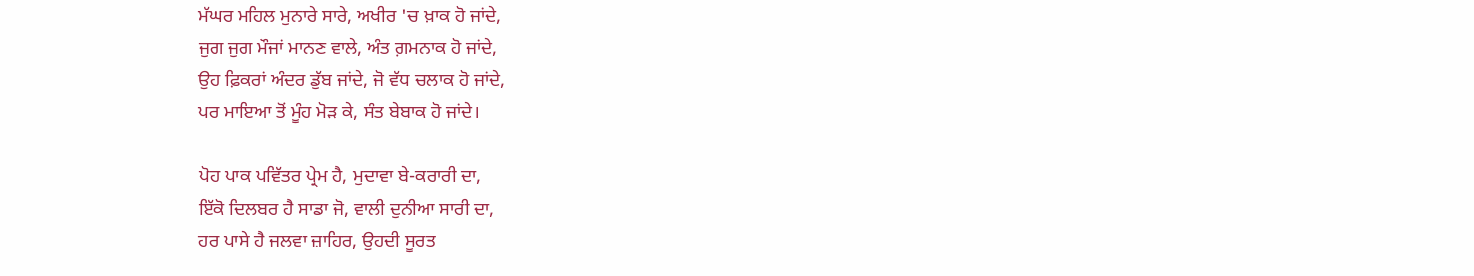ਮੱਘਰ ਮਹਿਲ ਮੁਨਾਰੇ ਸਾਰੇ, ਅਖੀਰ 'ਚ ਖ਼ਾਕ ਹੋ ਜਾਂਦੇ,
ਜੁਗ ਜੁਗ ਮੌਜਾਂ ਮਾਨਣ ਵਾਲੇ, ਅੰਤ ਗ਼ਮਨਾਕ ਹੋ ਜਾਂਦੇ,
ਉਹ ਫ਼ਿਕਰਾਂ ਅੰਦਰ ਡੁੱਬ ਜਾਂਦੇ, ਜੋ ਵੱਧ ਚਲਾਕ ਹੋ ਜਾਂਦੇ,
ਪਰ ਮਾਇਆ ਤੋਂ ਮੂੰਹ ਮੋੜ ਕੇ, ਸੰਤ ਬੇਬਾਕ ਹੋ ਜਾਂਦੇ।

ਪੋਹ ਪਾਕ ਪਵਿੱਤਰ ਪ੍ਰੇਮ ਹੈ, ਮੁਦਾਵਾ ਬੇ-ਕਰਾਰੀ ਦਾ,
ਇੱਕੋ ਦਿਲਬਰ ਹੈ ਸਾਡਾ ਜੋ, ਵਾਲੀ ਦੁਨੀਆ ਸਾਰੀ ਦਾ,
ਹਰ ਪਾਸੇ ਹੈ ਜਲਵਾ ਜ਼ਾਹਿਰ, ਉਹਦੀ ਸੂਰਤ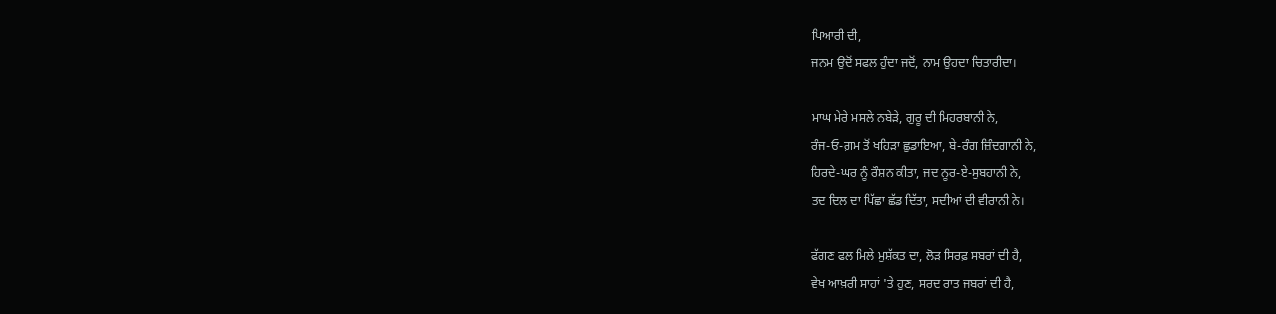ਪਿਆਰੀ ਦੀ,
ਜਨਮ ਉਦੋਂ ਸਫਲ ਹੁੰਦਾ ਜਦੋਂ, ਨਾਮ ਉਹਦਾ ਚਿਤਾਰੀਦਾ।

ਮਾਘ ਮੇਰੇ ਮਸਲੇ ਨਬੇੜੇ, ਗੁਰੂ ਦੀ ਮਿਹਰਬਾਨੀ ਨੇ,
ਰੰਜ-ਓ-ਗ਼ਮ ਤੋਂ ਖਹਿੜਾ ਛੁਡਾਇਆ, ਬੇ-ਰੰਗ ਜ਼ਿੰਦਗਾਨੀ ਨੇ,
ਹਿਰਦੇ-ਘਰ ਨੂੰ ਰੌਸ਼ਨ ਕੀਤਾ, ਜਦ ਨੂਰ-ਏ-ਸੁਬਹਾਨੀ ਨੇ,
ਤਦ ਦਿਲ ਦਾ ਪਿੱਛਾ ਛੱਡ ਦਿੱਤਾ, ਸਦੀਆਂ ਦੀ ਵੀਰਾਨੀ ਨੇ।

ਫੱਗਣ ਫਲ ਮਿਲੇ ਮੁਸ਼ੱਕਤ ਦਾ, ਲੋੜ ਸਿਰਫ਼ ਸਬਰਾਂ ਦੀ ਹੈ,
ਵੇਖ ਆਖ਼ਰੀ ਸਾਹਾਂ 'ਤੇ ਹੁਣ, ਸਰਦ ਰਾਤ ਜਬਰਾਂ ਦੀ ਹੈ,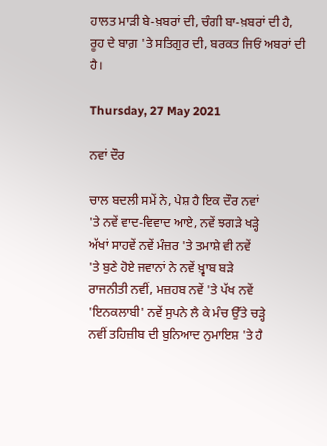ਹਾਲਤ ਮਾੜੀ ਬੇ-ਖ਼ਬਰਾਂ ਦੀ, ਚੰਗੀ ਬਾ-ਖ਼ਬਰਾਂ ਦੀ ਹੈ,
ਰੂਹ ਦੇ ਬਾਗ਼ 'ਤੇ ਸਤਿਗੁਰ ਦੀ, ਬਰਕਤ ਜਿਓਂ ਅਬਰਾਂ ਦੀ ਹੈ।

Thursday, 27 May 2021

ਨਵਾਂ ਦੌਰ

ਚਾਲ ਬਦਲੀ ਸਮੇਂ ਨੇ, ਪੇਸ਼ ਹੈ ਇਕ ਦੌਰ ਨਵਾਂ
'ਤੇ ਨਵੇਂ ਵਾਦ-ਵਿਵਾਦ ਆਏ, ਨਵੇਂ ਝਗੜੇ ਖੜ੍ਹੇ
ਅੱਖਾਂ ਸਾਹਵੇਂ ਨਵੇਂ ਮੰਜ਼ਰ 'ਤੇ ਤਮਾਸ਼ੇ ਵੀ ਨਵੇਂ
'ਤੇ ਬੁਣੇ ਹੋਏ ਜਵਾਨਾਂ ਨੇ ਨਵੇਂ ਖ਼੍ਵਾਬ ਬੜੇ
ਰਾਜਨੀਤੀ ਨਵੀਂ, ਮਜ਼ਹਬ ਨਵੇਂ 'ਤੇ ਪੱਖ ਨਵੇਂ
'ਇਨਕਲਾਬੀ' ਨਵੇਂ ਸੁਪਨੇ ਲੈ ਕੇ ਮੰਚ ਉੱਤੇ ਚੜ੍ਹੇ
ਨਵੀਂ ਤਹਿਜ਼ੀਬ ਦੀ ਬੁਨਿਆਦ ਨੁਮਾਇਸ਼ 'ਤੇ ਹੈ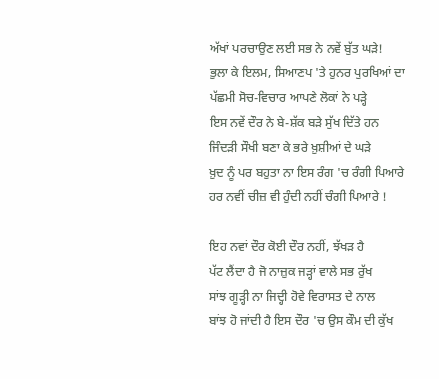ਅੱਖਾਂ ਪਰਚਾਉਣ ਲਈ ਸਭ ਨੇ ਨਵੇਂ ਬੁੱਤ ਘੜੇ!
ਭੁਲਾ ਕੇ ਇਲਮ, ਸਿਆਣਪ 'ਤੇ ਹੁਨਰ ਪੁਰਖਿਆਂ ਦਾ
ਪੱਛਮੀ ਸੋਚ-ਵਿਚਾਰ ਆਪਣੇ ਲੋਕਾਂ ਨੇ ਪੜ੍ਹੇ
ਇਸ ਨਵੇਂ ਦੌਰ ਨੇ ਬੇ-ਸ਼ੱਕ ਬੜੇ ਸੁੱਖ ਦਿੱਤੇ ਹਨ
ਜਿੰਦੜੀ ਸੌਖੀ ਬਣਾ ਕੇ ਭਰੇ ਖ਼ੁਸ਼ੀਆਂ ਦੇ ਘੜੇ
ਖ਼ੁਦ ਨੂੰ ਪਰ ਬਹੁਤਾ ਨਾ ਇਸ ਰੰਗ 'ਚ ਰੰਗੀ ਪਿਆਰੇ
ਹਰ ਨਵੀਂ ਚੀਜ਼ ਵੀ ਹੁੰਦੀ ਨਹੀਂ ਚੰਗੀ ਪਿਆਰੇ !

ਇਹ ਨਵਾਂ ਦੌਰ ਕੋਈ ਦੌਰ ਨਹੀਂ, ਝੱਖੜ ਹੈ
ਪੱਟ ਲੈਂਦਾ ਹੈ ਜੋ ਨਾਜ਼ੁਕ ਜੜ੍ਹਾਂ ਵਾਲੇ ਸਭ ਰੁੱਖ
ਸਾਂਝ ਗੂੜ੍ਹੀ ਨਾ ਜਿਦ੍ਹੀ ਹੋਵੇ ਵਿਰਾਸਤ ਦੇ ਨਾਲ
ਬਾਂਝ ਹੋ ਜਾਂਦੀ ਹੈ ਇਸ ਦੌਰ 'ਚ ਉਸ ਕੌਮ ਦੀ ਕੁੱਖ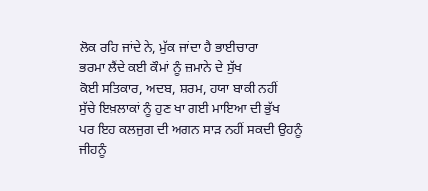ਲੋਕ ਰਹਿ ਜਾਂਦੇ ਨੇ, ਮੁੱਕ ਜਾਂਦਾ ਹੈ ਭਾਈਚਾਰਾ
ਭਰਮਾ ਲੈਂਦੇ ਕਈ ਕੌਮਾਂ ਨੂੰ ਜ਼ਮਾਨੇ ਦੇ ਸੁੱਖ
ਕੋਈ ਸਤਿਕਾਰ, ਅਦਬ, ਸ਼ਰਮ, ਹਯਾ ਬਾਕੀ ਨਹੀਂ
ਸੁੱਚੇ ਇਖ਼ਲਾਕਾਂ ਨੂੰ ਹੁਣ ਖਾ ਗਈ ਮਾਇਆ ਦੀ ਭੁੱਖ
ਪਰ ਇਹ ਕਲਜੁਗ ਦੀ ਅਗਨ ਸਾੜ ਨਹੀਂ ਸਕਦੀ ਉਹਨੂੰ
ਜੀਹਨੂੰ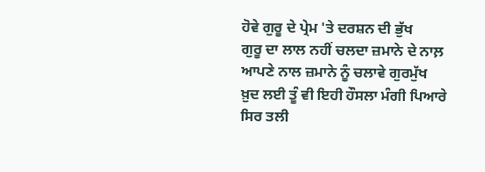ਹੋਵੇ ਗੁਰੂ ਦੇ ਪ੍ਰੇਮ 'ਤੇ ਦਰਸ਼ਨ ਦੀ ਭੁੱਖ
ਗੁਰੂ ਦਾ ਲਾਲ ਨਹੀਂ ਚਲਦਾ ਜ਼ਮਾਨੇ ਦੇ ਨਾਲ਼
ਆਪਣੇ ਨਾਲ ਜ਼ਮਾਨੇ ਨੂੰ ਚਲਾਵੇ ਗੁਰਮੁੱਖ
ਖ਼ੁਦ ਲਈ ਤੂੰ ਵੀ ਇਹੀ ਹੌਸਲਾ ਮੰਗੀ ਪਿਆਰੇ
ਸਿਰ ਤਲੀ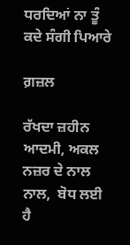ਧਰਦਿਆਂ ਨਾ ਤੂੰ ਕਦੇ ਸੰਗੀ ਪਿਆਰੇ

ਗ਼ਜ਼ਲ

ਰੱਖਦਾ ਜ਼ਹੀਨ ਆਦਮੀ, ਅਕਲ ਨਜ਼ਰ ਦੇ ਨਾਲ ਨਾਲ,  ਬੋਧ ਲਈ ਹੈ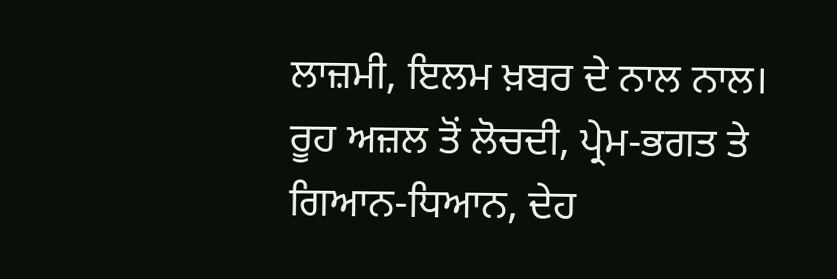ਲਾਜ਼ਮੀ, ਇਲਮ ਖ਼ਬਰ ਦੇ ਨਾਲ ਨਾਲ। ਰੂਹ ਅਜ਼ਲ ਤੋਂ ਲੋਚਦੀ, ਪ੍ਰੇਮ-ਭਗਤ ਤੇ ਗਿਆਨ-ਧਿਆਨ, ਦੇਹ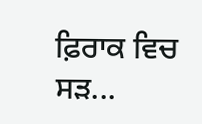ਫ਼ਿਰਾਕ ਵਿਚ ਸੜ...